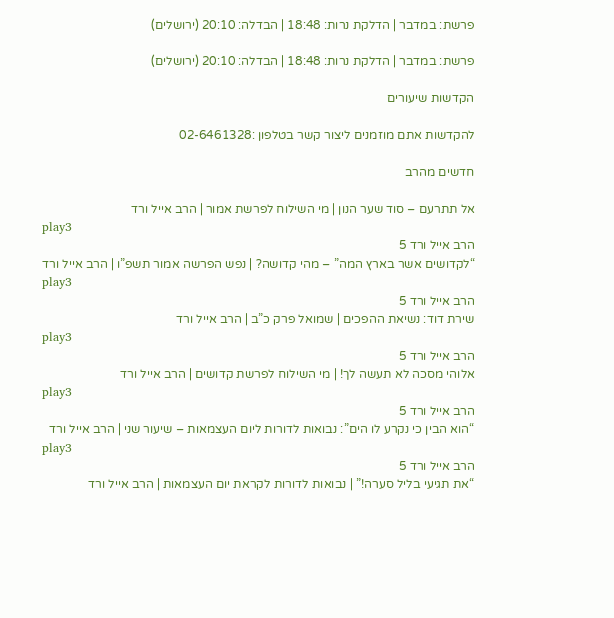פרשת: במדבר | הדלקת נרות: 18:48 | הבדלה: 20:10 (ירושלים)

פרשת: במדבר | הדלקת נרות: 18:48 | הבדלה: 20:10 (ירושלים)

הקדשות שיעורים

להקדשות אתם מוזמנים ליצור קשר בטלפון :02-6461328

חדשים מהרב

אל תתרעם – סוד שער הנון | מי השילוח לפרשת אמור | הרב אייל ורד
play3
הרב אייל ורד 5
“לקדושים אשר בארץ המה” – מהי קדושה? | נפש הפרשה אמור תשפ”ו | הרב אייל ורד
play3
הרב אייל ורד 5
שירת דוד: נשיאת ההפכים | שמואל פרק כ”ב | הרב אייל ורד
play3
הרב אייל ורד 5
אלוהי מסכה לא תעשה לך! | מי השילוח לפרשת קדושים | הרב אייל ורד
play3
הרב אייל ורד 5
“הוא הבין כי נקרע לו הים”: נבואות לדורות ליום העצמאות – שיעור שני | הרב אייל ורד
play3
הרב אייל ורד 5
“את תגיעי בליל סערה!” | נבואות לדורות לקראת יום העצמאות | הרב אייל ורד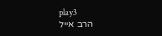play3
הרב אייל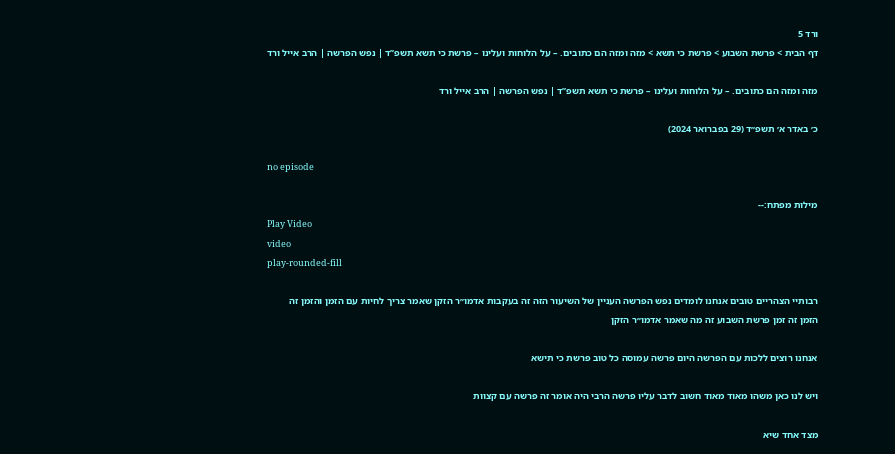ורד 5
דף הבית > פרשת השבוע > פרשת כי תשא > מזה ומזה הם כתובים. – על הלוחות ועלינו – פרשת כי תשא תשפ”ד | נפש הפרשה | הרב אייל ורד

מזה ומזה הם כתובים. – על הלוחות ועלינו – פרשת כי תשא תשפ”ד | נפש הפרשה | הרב אייל ורד

כ׳ באדר א׳ תשפ״ד (29 בפברואר 2024)

no episode

מילות מפתח:--
Play Video
video
play-rounded-fill

רבותיי הצהריים טובים אנחנו לומדים נפש הפרשה העניין של השיעור הזה זה בעקבות אדמו״ר הזקן שאמר צריך לחיות עם הזמן והזמן זה
הזמן זה זמן פרשת השבוע זה מה שאמר אדמו״ר הזקן

אנחנו רוצים ללכות עם הפרשה היום פרשה עמוסה כל טוב פרשת כי תישא

ויש לנו כאן משהו מאוד מאוד חשוב לדבר עליו פרשה הרבי היה אומר זה פרשה עם קצוות

מצד אחד שיא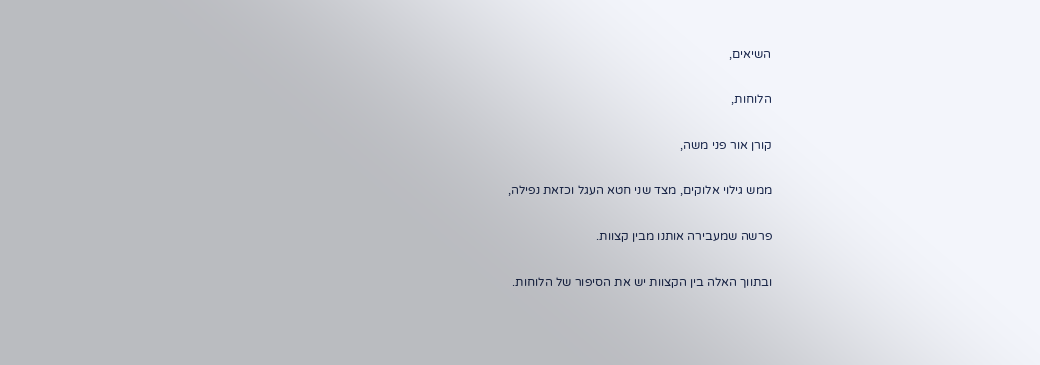השיאים,

הלוחות,

קורן אור פני משה,

ממש גילוי אלוקים, מצד שני חטא העגל וכזאת נפילה,

פרשה שמעבירה אותנו מבין קצוות.

ובתווך האלה בין הקצוות יש את הסיפור של הלוחות.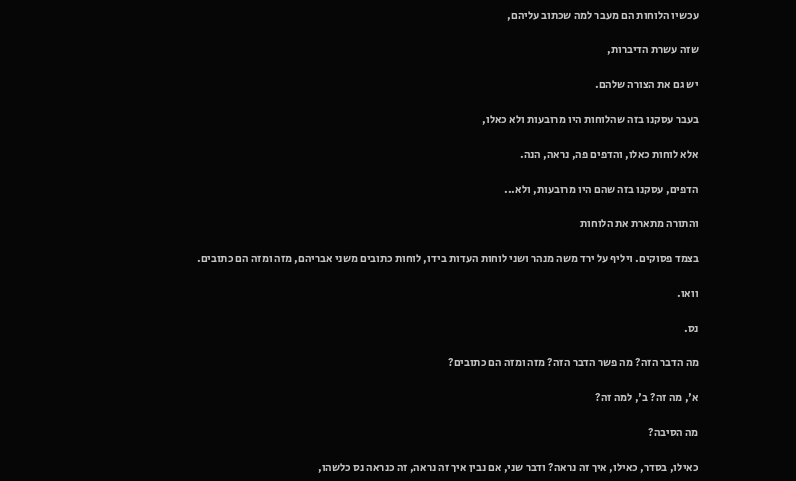עכשיו הלוחות הם מעבר למה שכתוב עליהם,

שזה עשרת הדיברות,

יש גם את הצורה שלהם.

בעבר עסקנו בזה שהלוחות היו מרובעות ולא כאלו,

אלא לוחות כאלו, והדפים פה, נראה, הנה.

הדפים, עסקנו בזה שהם היו מרובעות, ולא...

והתורה מתארת את הלוחות

בצמד פסוקים. ויליף על ירד משה מנהר ושני לוחות העדות בידו, לוחות כתובים משני אבריהם, מזה ומזה הם כתובים.

וואו.

נס.

מה הדבר הזה? מה פשר הדבר הזה? מזה ומזה הם כתובים?

א', מה זה? ב', למה זה?

מה הסיבה?

כאילו, בסדר, כאילו, איך זה נראה? ודבר שני, אם נבין איך זה נראה, זה כנראה נס כלשהו,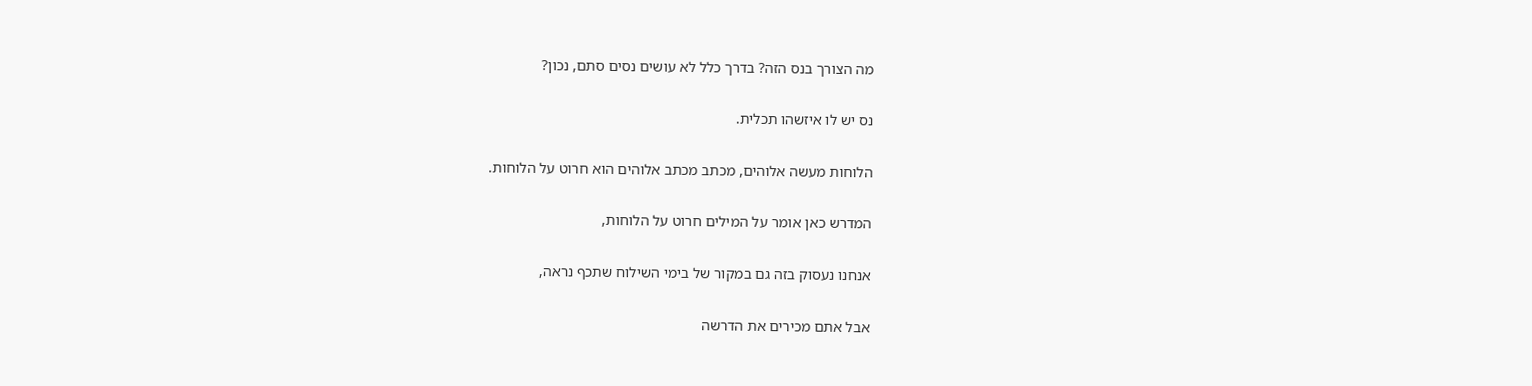מה הצורך בנס הזה? בדרך כלל לא עושים נסים סתם, נכון?

נס יש לו איזשהו תכלית.

הלוחות מעשה אלוהים, מכתב מכתב אלוהים הוא חרוט על הלוחות.

המדרש כאן אומר על המילים חרוט על הלוחות,

אנחנו נעסוק בזה גם במקור של בימי השילוח שתכף נראה,

אבל אתם מכירים את הדרשה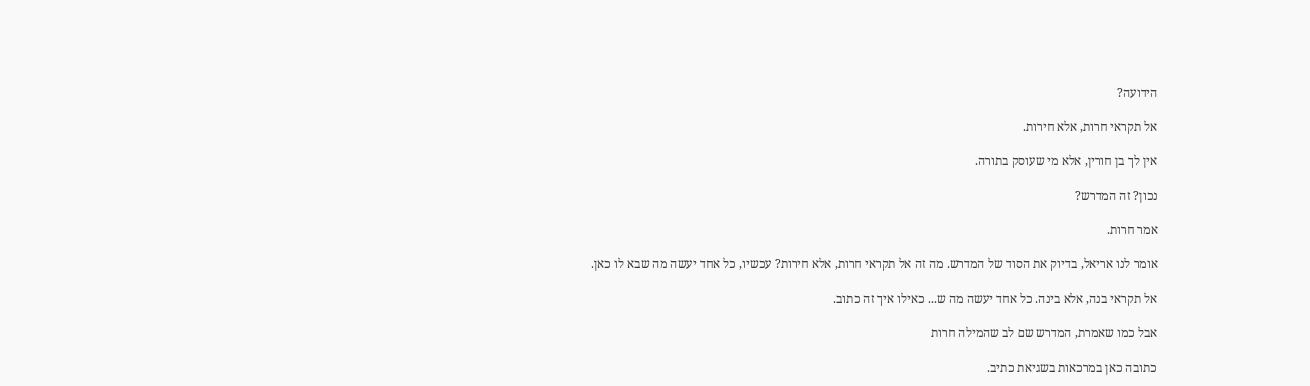הידועה?

אל תקראי חרות, אלא חירות.

אין לך בן חורין, אלא מי שעוסק בתורה.

נכון? זה המדרש?

אמר חרות.

אומר לנו אריאל, בדיוק את הסוד של המדרש. מה זה אל תקראי חרות, אלא חירות? עכשיו, כל אחד יעשה מה שבא לו כאן.

אל תקראי בנה, אלא בינה. כל אחד יעשה מה ש... כאילו איך זה כתוב.

אבל כמו שאמרת, המדרש שם לב שהמילה חרות

כתובה כאן במרכאות בשגיאת כתיב.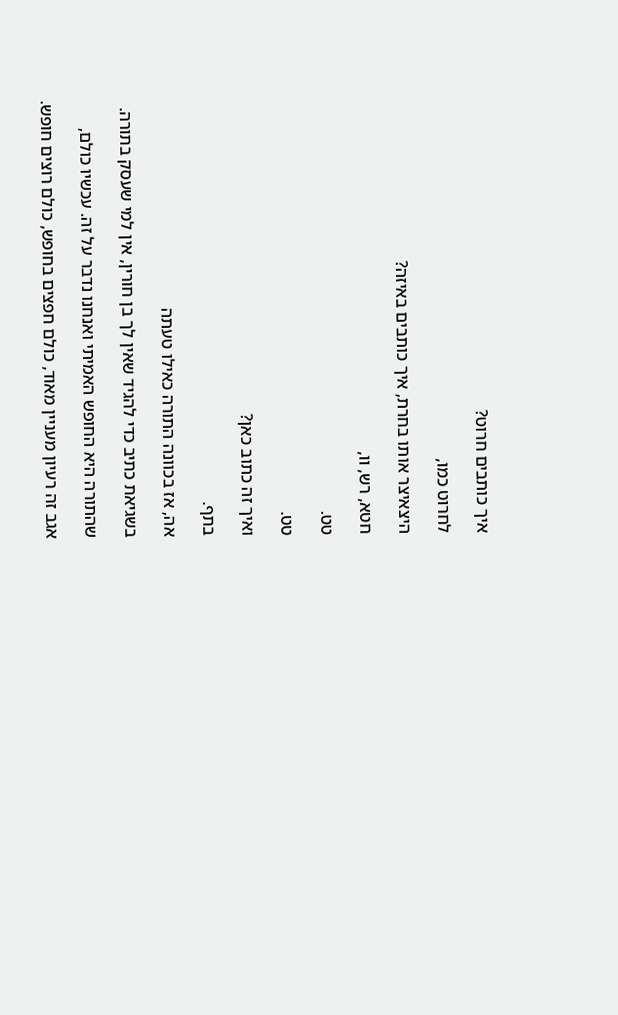איך כותבים חרוט?

לחרוט כמו,

היצאיצר אותו בחרת, איך כותבים באיזה?

חטא, רש, וו,

טט.

טט.

ואיך זה כתוב כאן?

בתף.

אה, אז בכוונה התורה כאילו טעתה

בשגיאת כתיב כדי להגיד שאין לך בן חורין, אין למי שעסק בתורה.

שהתורה היא החופש האמיתי ואנחנו נדבר על זה. עכשיו כולם,

אגב זה רעיון מעניין מאוד, כולם חפצים בחופש, כולם רוצים חופש.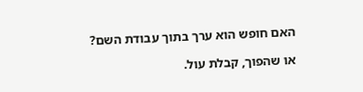האם חופש הוא ערך בתוך עבודת השם?

או שהפוך, קבלת עול.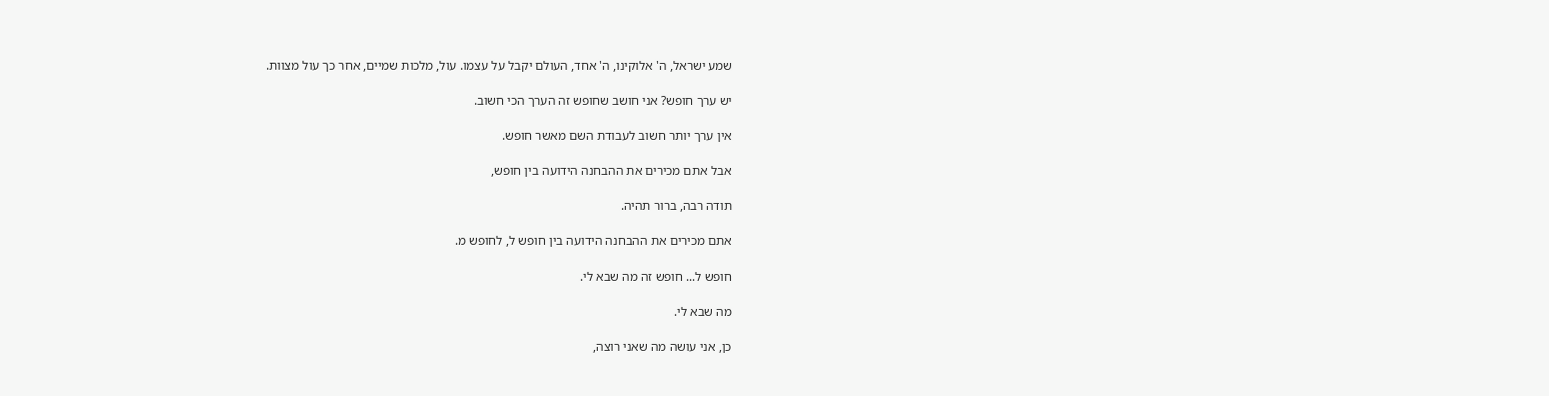שמע ישראל, ה' אלוקינו, ה' אחד, העולם יקבל על עצמו. עול, מלכות שמיים, אחר כך עול מצוות.

יש ערך חופש? אני חושב שחופש זה הערך הכי חשוב.

אין ערך יותר חשוב לעבודת השם מאשר חופש.

אבל אתם מכירים את ההבחנה הידועה בין חופש,

תודה רבה, ברור תהיה.

אתם מכירים את ההבחנה הידועה בין חופש ל, לחופש מ.

חופש ל... חופש זה מה שבא לי.

מה שבא לי.

כן, אני עושה מה שאני רוצה,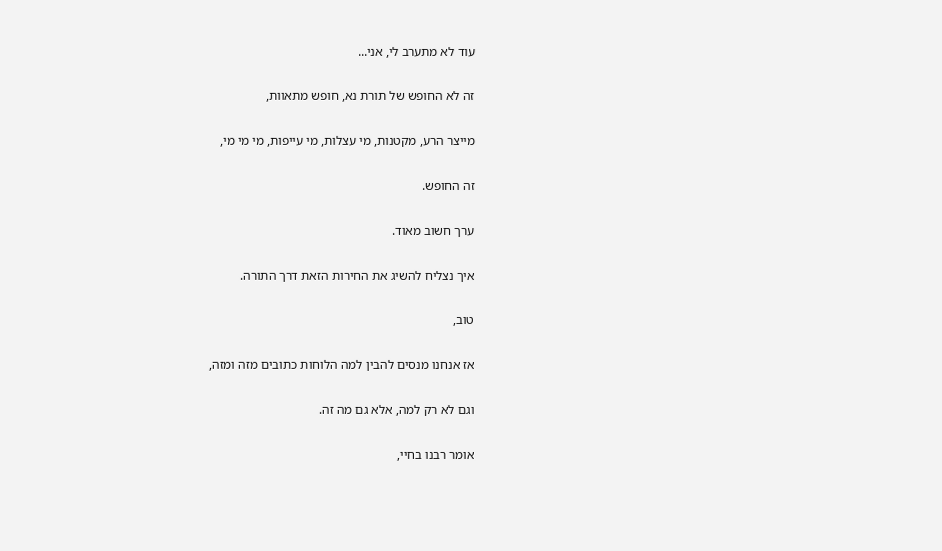עוד לא מתערב לי, אני...

זה לא החופש של תורת נא, חופש מתאוות,

מייצר הרע, מקטנות, מי עצלות, מי עייפות, מי מי מי,

זה החופש.

ערך חשוב מאוד.

איך נצליח להשיג את החירות הזאת דרך התורה.

טוב,

אז אנחנו מנסים להבין למה הלוחות כתובים מזה ומזה,

וגם לא רק למה, אלא גם מה זה.

אומר רבנו בחיי,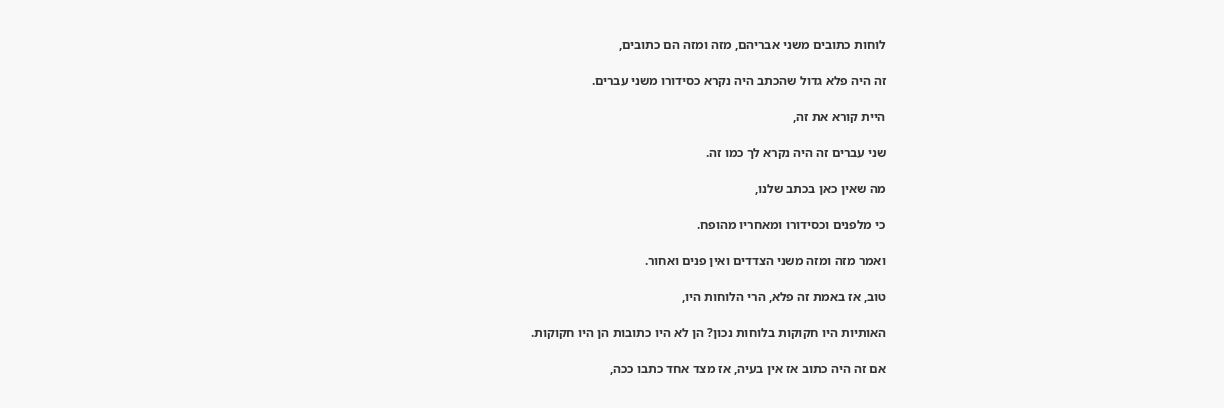לוחות כתובים משני אבריהם, מזה ומזה הם כתובים,

זה היה פלא גדול שהכתב היה נקרא כסידורו משני עברים.

היית קורא את זה,

שני עברים זה היה נקרא לך כמו זה.

מה שאין כאן בכתב שלנו,

כי מלפנים וכסידורו ומאחריו מהופח.

ואמר מזה ומזה משני הצדדים ואין פנים ואחור.

טוב, אז באמת זה פלא, הרי הלוחות היו,

האותיות היו חקוקות בלוחות נכון? הן לא היו כתובות הן היו חקוקות.

אם זה היה כתוב אז אין בעיה, אז מצד אחד כתבו ככה,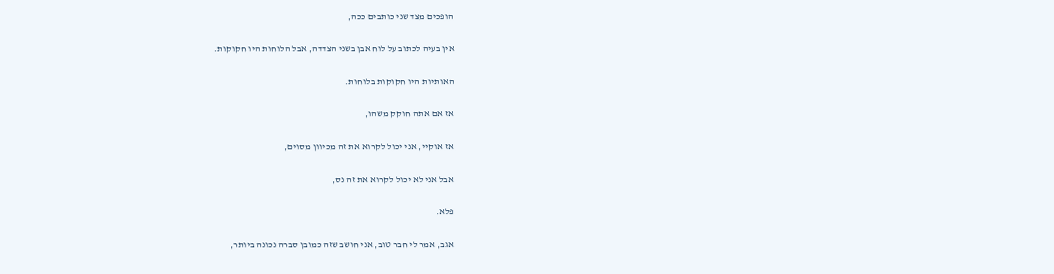הופכים מצד שני כותבים ככה,

אין בעיה לכתוב על לוח אבן בשני הצדדה, אבל הלוחות היו חקוקות.

האותיות היו חקוקות בלוחות.

אז אם אתה חוקק משהו,

אז אוקיי, אני יכול לקרוא את זה מכיוון מסוים,

אבל אני לא יכול לקרוא את זה נס,

פלא.

אגב, אמר לי חבר טוב, אני חושב שזה כמובן סברה נכונה ביותר,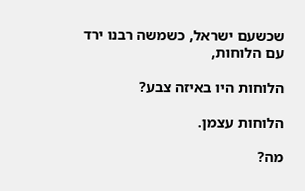שכשעם ישראל, כשמשה רבנו ירד עם הלוחות,

הלוחות היו באיזה צבע?

הלוחות עצמן.

מה?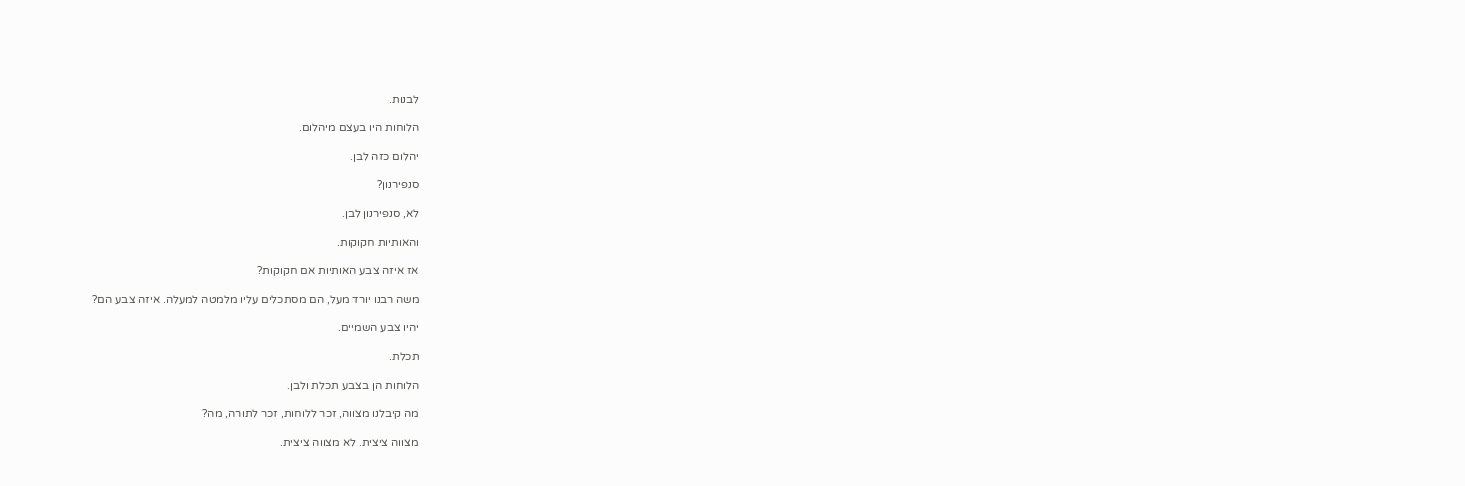לבנות.

הלוחות היו בעצם מיהלום.

יהלום כזה לבן.

סנפירנון?

לא, סנפירנון לבן.

והאותיות חקוקות.

אז איזה צבע האותיות אם חקוקות?

משה רבנו יורד מעל, הם מסתכלים עליו מלמטה למעלה. איזה צבע הם?

יהיו צבע השמיים.

תכלת.

הלוחות הן בצבע תכלת ולבן.

מה קיבלנו מצווה, זכר ללוחות, זכר לתורה, מה?

מצווה ציצית. לא מצווה ציצית.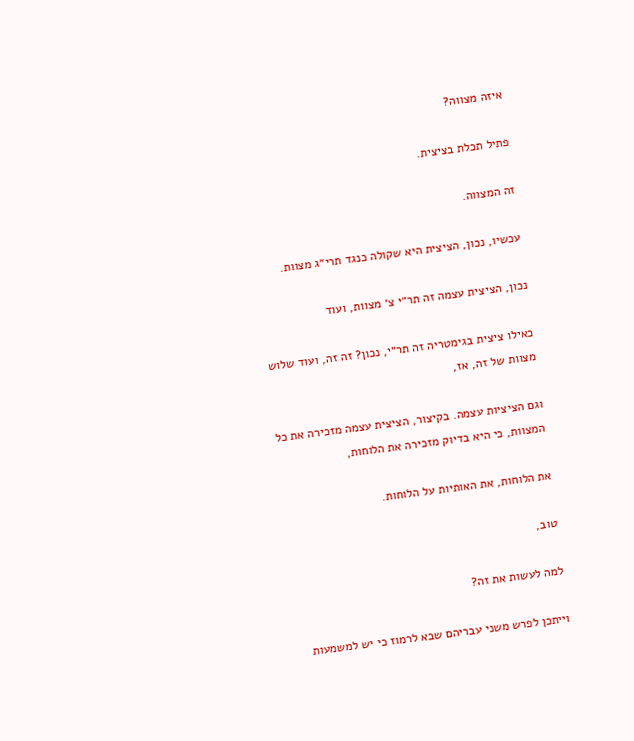איזה מצווה?

פתיל תכלת בציצית.

זה המצווה.

עכשיו, נכון, הציצית היא שקולה כנגד תרי״ג מצוות.

נכון, הציצית עצמה זה תר״י צ׳ מצוות, ועוד

כאילו ציצית בגימטריה זה תר״י, נכון? זה זה, ועוד שלוש מצוות של זה, אז,

וגם הציציות עצמה. בקיצור, הציצית עצמה מזכירה את כל המצוות, כי היא בדיוק מזכירה את הלוחות,

את הלוחות, את האותיות על הלוחות.

טוב,

למה לעשות את זה?

וייתכן לפרש משני עבריהם שבא לרמוז כי יש למשמעות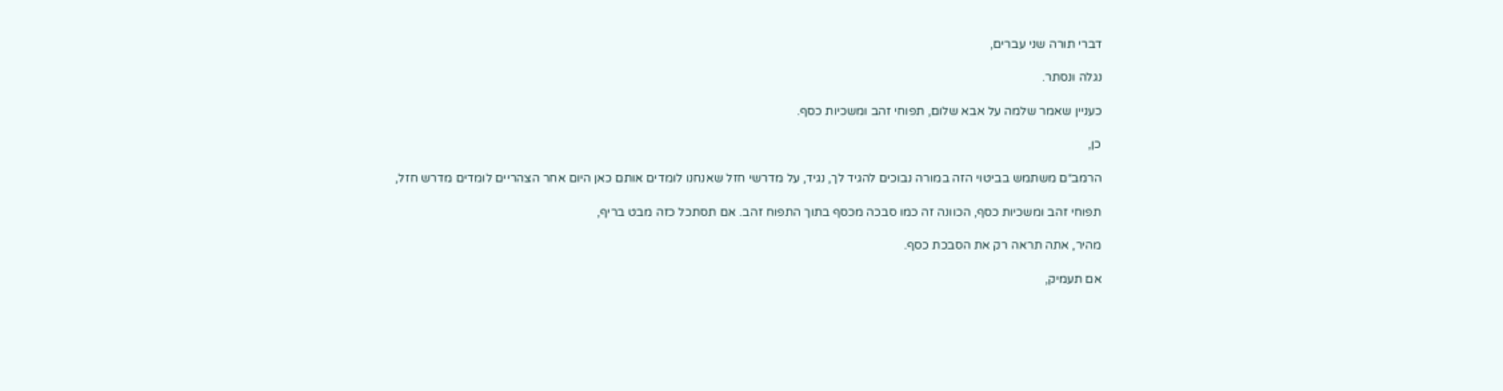דברי תורה שני עברים,

נגלה ונסתר.

כעניין שאמר שלמה על אבא שלום, תפוחי זהב ומשכיות כסף.

כן,

הרמב״ם משתמש בביטוי הזה במורה נבוכים להגיד לך, נגיד, על מדרשי חזל שאנחנו לומדים אותם כאן היום אחר הצהריים לומדים מדרש חזל,

תפוחי זהב ומשכיות כסף, הכוונה זה כמו סבכה מכסף בתוך התפוח זהב. אם תסתכל כזה מבט בריף,

מהיר, אתה תראה רק את הסבכת כסף.

אם תעמיק,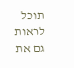תוכל לראות גם את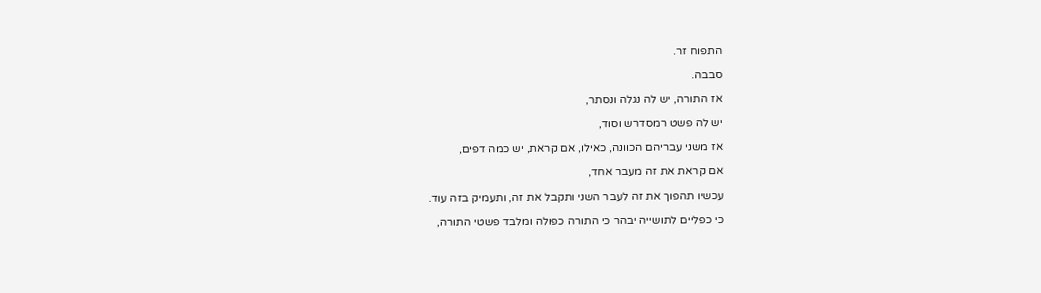התפוח זר.

סבבה.

אז התורה, יש לה נגלה ונסתר,

יש לה פשט רמסדרש וסוד,

אז משני עבריהם הכוונה, כאילו, אם קראת, יש כמה דפים,

אם קראת את זה מעבר אחד,

עכשיו תהפוך את זה לעבר השני ותקבל את זה, ותעמיק בזה עוד.

כי כפליים לתושייה יבהר כי התורה כפולה ומלבד פשטי התורה,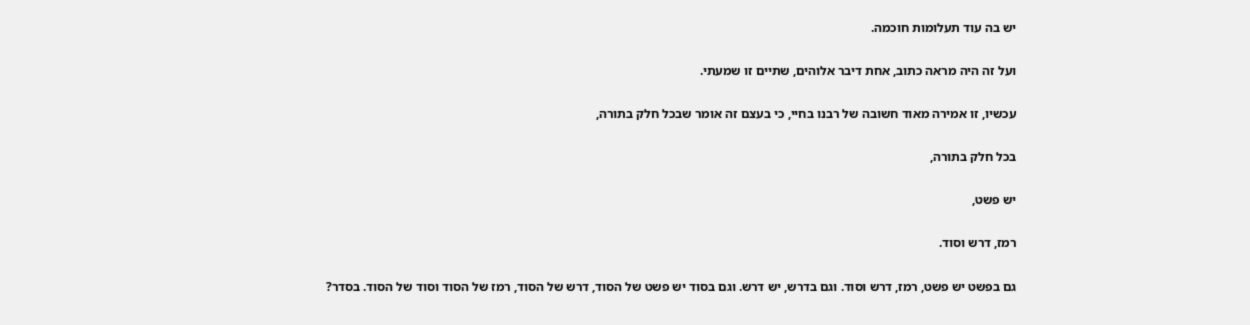יש בה עוד תעלומות חוכמה.

ועל זה היה מראה כתוב, אחת דיבר אלוהים, שתיים זו שמעתי.

עכשיו, זו אמירה מאוד חשובה של רבנו בחיי, כי בעצם זה אומר שבכל חלק בתורה,

בכל חלק בתורה,

יש פשט,

רמז, דרש וסוד.

גם בפשט יש פשט, רמז, דרש וסוד. וגם בדרש, יש דרש. וגם בסוד יש פשט של הסוד, דרש של הסוד, רמז של הסוד וסוד של הסוד. בסדר?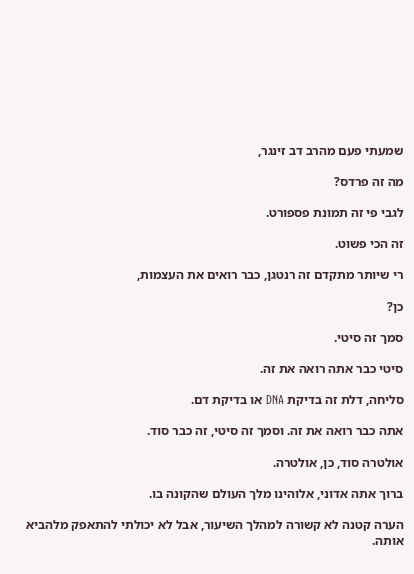שמעתי פעם מהרב דב זינגר,

מה זה פרדס?

לגבי פי זה תמונת פספורט.

זה הכי פשוט.

רי שיותר מתקדם זה רנטגן, כבר רואים את העצמות,

כן?

סמך זה סיטי.

סיטי כבר אתה רואה את זה.

סליחה, דלת זה בדיקת DNA או בדיקת דם.

אתה כבר רואה את זה. וסמך זה סיטי, זה כבר סוד.

אולטרה סוד, כן, אולטרה.

ברוך אתה אדוני, אלוהינו מלך העולם שהקונה בו.

הערה קטנה לא קשורה למהלך השיעור, אבל לא יכולתי להתאפק מלהביא אותה.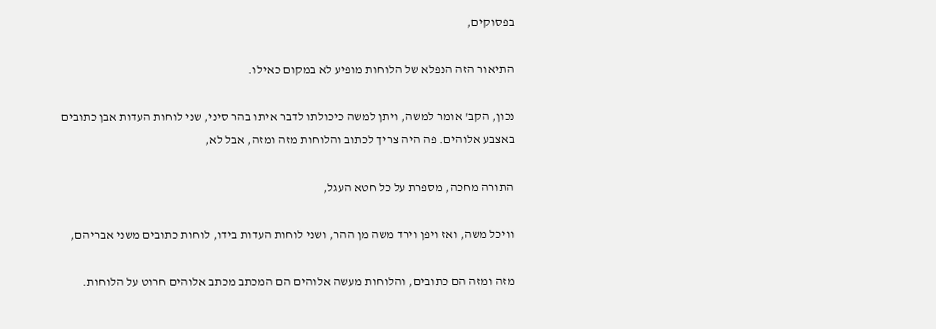בפסוקים,

התיאור הזה הנפלא של הלוחות מופיע לא במקום כאילו.

נכון, הקב' אומר למשה, ויתן למשה כיכולתו לדבר איתו בהר סיני, שני לוחות העדות אבן כתובים באצבע אלוהים. פה היה צריך לכתוב והלוחות מזה ומזה, אבל לא,

התורה מחכה, מספרת על כל חטא העגל,

וויכל משה, ואז ויפן וירד משה מן ההר, ושני לוחות העדות בידו, לוחות כתובים משני אבריהם,

מזה ומזה הם כתובים, והלוחות מעשה אלוהים הם המכתב מכתב אלוהים חרוט על הלוחות.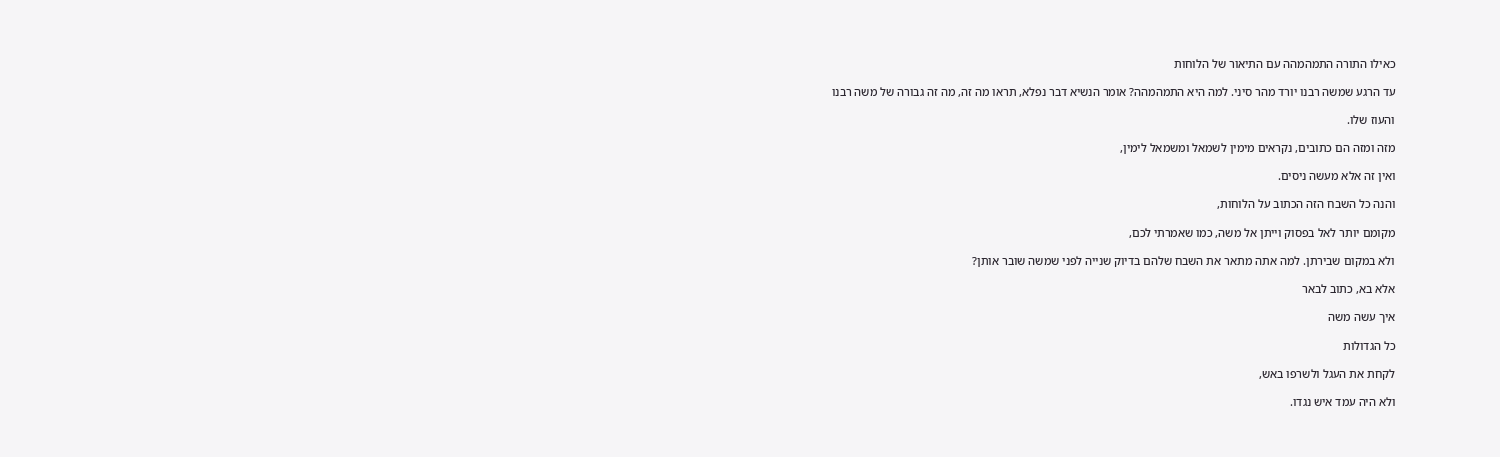כאילו התורה התמהמהה עם התיאור של הלוחות

עד הרגע שמשה רבנו יורד מהר סיני. למה היא התמהמהה? אומר הנשיא דבר נפלא, תראו מה זה, מה זה גבורה של משה רבנו

והעוז שלו.

מזה ומזה הם כתובים, נקראים מימין לשמאל ומשמאל לימין,

ואין זה אלא מעשה ניסים.

והנה כל השבח הזה הכתוב על הלוחות,

מקומם יותר לאל בפסוק וייתן אל משה, כמו שאמרתי לכם,

ולא במקום שבירתן. למה אתה מתאר את השבח שלהם בדיוק שנייה לפני שמשה שובר אותן?

אלא בא, כתוב לבאר

איך עשה משה

כל הגדולות

לקחת את העגל ולשרפו באש,

ולא היה עמד איש נגדו.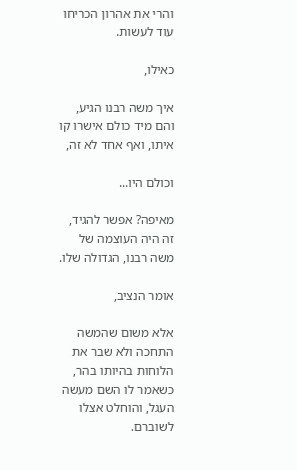והרי את אהרון הכריחו עוד לעשות.

כאילו,

איך משה רבנו הגיע, והם מיד כולם אישרו קו איתו, ואף אחד לא זה,

וכולם היו...

מאיפה? אפשר להגיד, זה היה העוצמה של משה רבנו, הגדולה שלו.

אומר הנציב,

אלא משום שהמשה התחכה ולא שבר את הלוחות בהיותו בהר, כשאמר לו השם מעשה העגל, והוחלט אצלו לשוברם.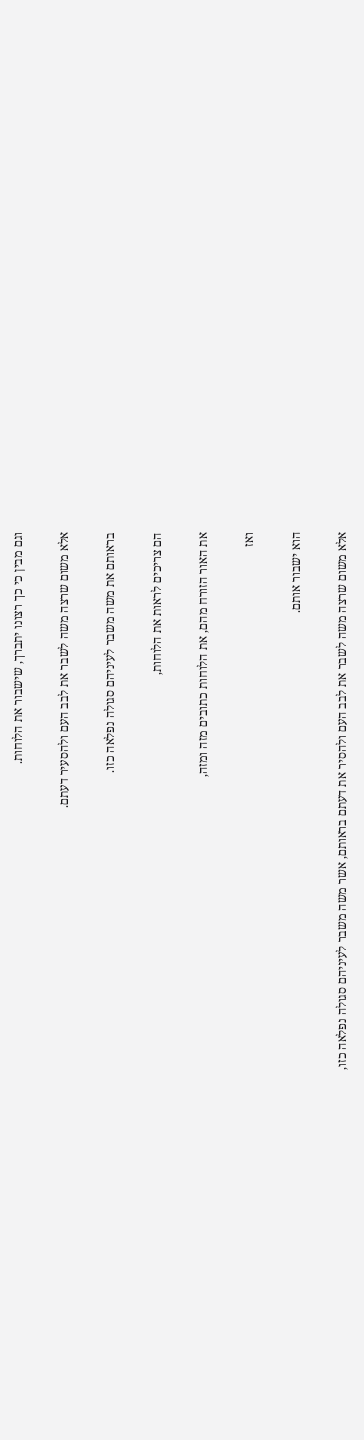וגם מבין כי כך רצונו יתברך, שישבור את הלוחות.

אלא משום שרצה משה לשבר את לבב העם ולהסעיר דעתם.

בראותם את משה משבר לעיניהם סגולה נפלאה כזו.

הם צריכים לראות את הלוחות,

את האור הזורח מהם, את הלוחות כתובים מזה ומזה,

ואז

הוא ישבור אותם.

אלא משום שרצה משה לשבר את לבב העם ולהסיר את דעתם בראותם, אשר משה משבר לעיניהם סגולה נפלאה כזו,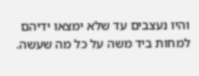והיו נעצבים עד שלא ימצאו ידיהם למחות ביד משה על כל מה שעשה.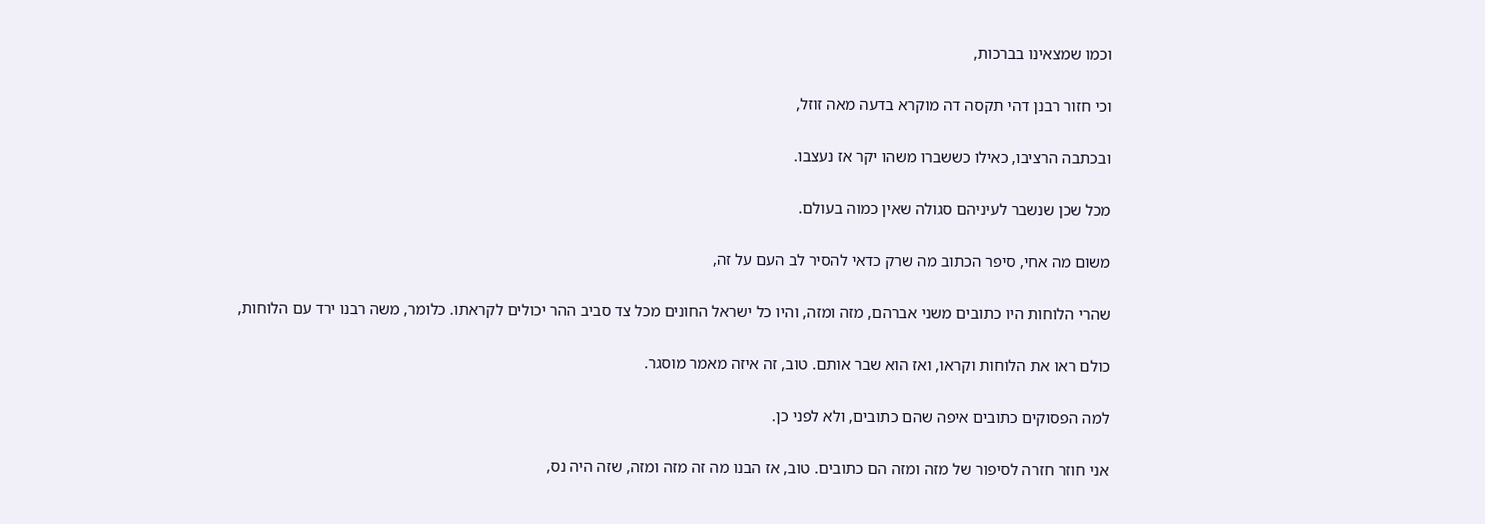וכמו שמצאינו בברכות,

וכי חזור רבנן דהי תקסה דה מוקרא בדעה מאה זוזל,

ובכתבה הרציבו, כאילו כששברו משהו יקר אז נעצבו.

מכל שכן שנשבר לעיניהם סגולה שאין כמוה בעולם.

משום מה אחי, סיפר הכתוב מה שרק כדאי להסיר לב העם על זה,

שהרי הלוחות היו כתובים משני אברהם, מזה ומזה, והיו כל ישראל החונים מכל צד סביב ההר יכולים לקראתו. כלומר, משה רבנו ירד עם הלוחות,

כולם ראו את הלוחות וקראו, ואז הוא שבר אותם. טוב, זה איזה מאמר מוסגר.

למה הפסוקים כתובים איפה שהם כתובים, ולא לפני כן.

אני חוזר חזרה לסיפור של מזה ומזה הם כתובים. טוב, אז הבנו מה זה מזה ומזה, שזה היה נס,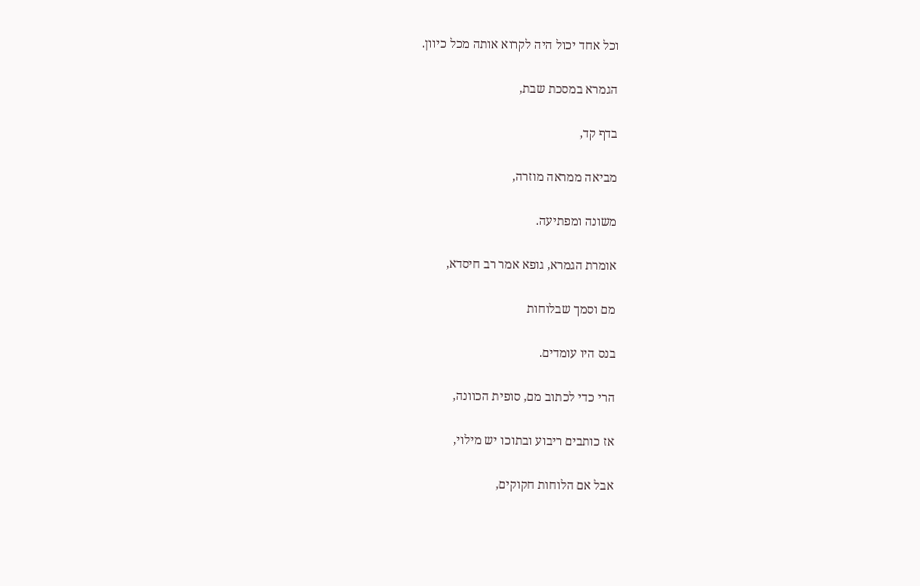וכל אחד יכול היה לקרוא אותה מכל כיוון.

הגמרא במסכת שבת,

בדף קד,

מביאה ממראה מוזרה,

משונה ומפתיעה.

אומרת הגמרא, גופא אמר רב חיסדא,

מם וסמך שבלוחות

בנס היו עומדים.

הרי כדי לכתוב מם, סופית הכוונה,

אז כותבים ריבוע ובתוכו יש מילוי,

אבל אם הלוחות חקוקים,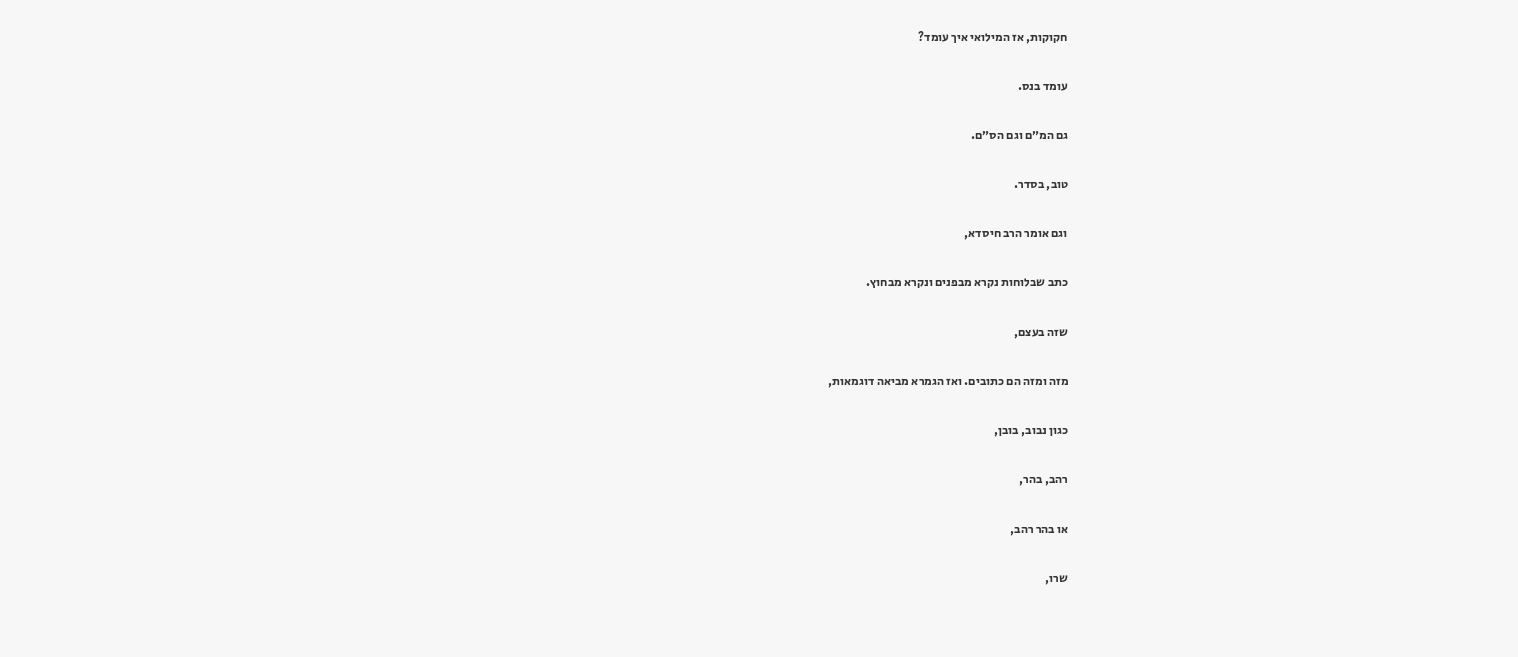חקוקות, אז המילואי איך עומד?

עומד בנס.

גם המ״ם וגם הס״ם.

טוב, בסדר.

וגם אומר הרב חיסדא,

כתב שבלוחות נקרא מבפנים ונקרא מבחוץ.

שזה בעצם,

מזה ומזה הם כתובים. ואז הגמרא מביאה דוגמאות,

כגון נבוב, בובן,

רהב, בהר,

או בהר רהב,

שרו,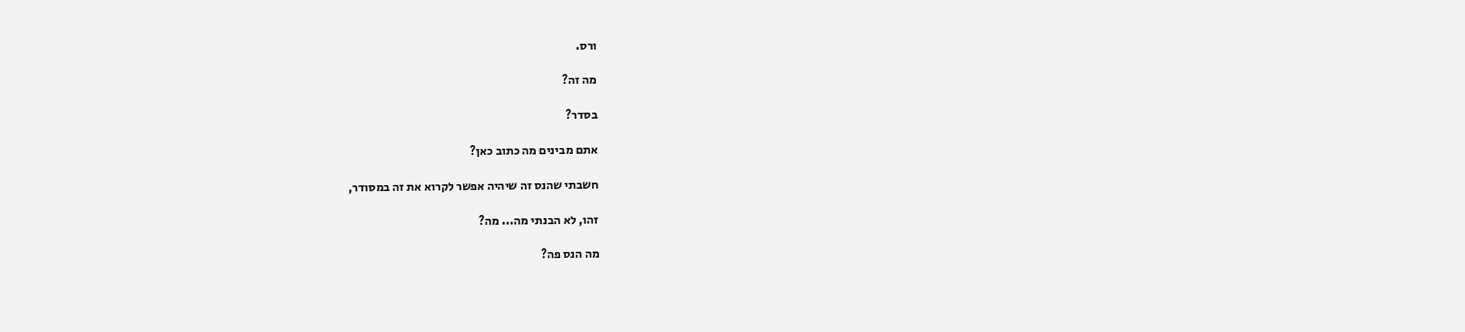ורס.

מה זה?

בסדר?

אתם מבינים מה כתוב כאן?

חשבתי שהנס זה שיהיה אפשר לקרוא את זה במסודר,

זהו, לא הבנתי מה... מה?

מה הנס פה?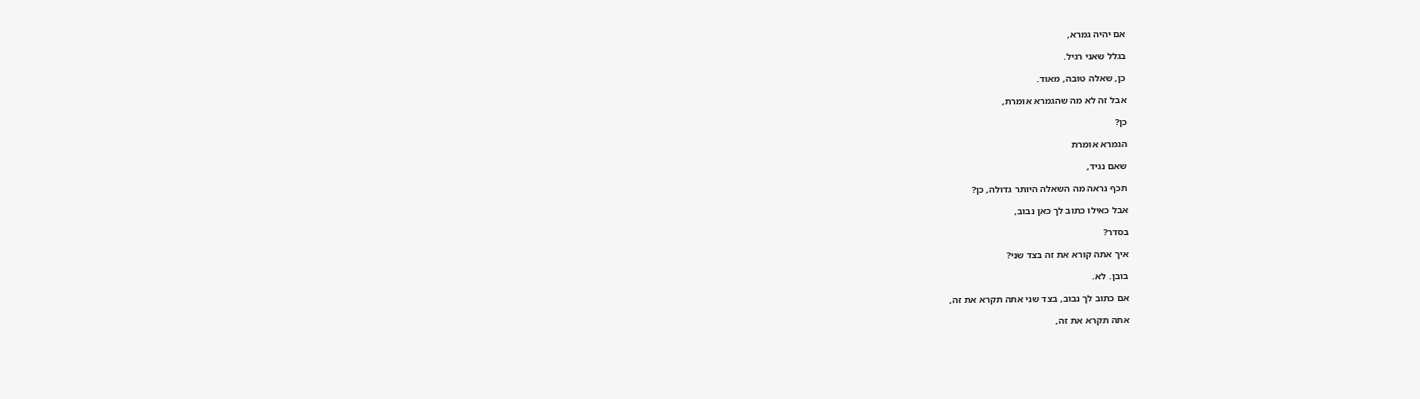אם יהיה גמרא,

בגלל שאני רגיל.

כן, שאלה טובה, מאוד.

אבל זה לא מה שהגמרא אומרת,

כן?

הגמרא אומרת

שאם נגיד,

תכף נראה מה השאלה היותר גדולה, כן?

אבל כאילו כתוב לך כאן נבוב,

בסדר?

איך אתה קורא את זה בצד שני?

בובן. לא.

אם כתוב לך נבוב, בצד שני אתה תקרא את זה,

אתה תקרא את זה,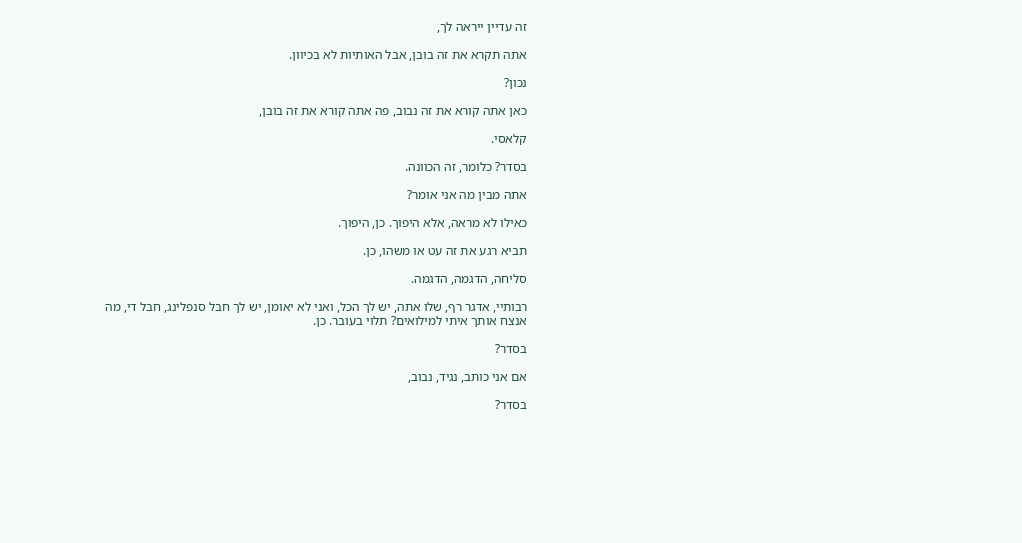זה עדיין ייראה לך,

אתה תקרא את זה בובן, אבל האותיות לא בכיוון.

נכון?

כאן אתה קורא את זה נבוב, פה אתה קורא את זה בובן,

קלאסי.

בסדר? כלומר, זה הכוונה.

אתה מבין מה אני אומר?

כאילו לא מראה, אלא היפוך. כן, היפוך.

תביא רגע את זה עט או משהו, כן.

סליחה, הדגמה, הדגמה.

רבותיי, אדגר רף, שלו אתה, יש לך הכל, ואני לא יאומן, יש לך חבל סנפלינג, חבל די, מה אנצח אותך איתי למילואים? תלוי בעובר. כן.

בסדר?

אם אני כותב, נגיד, נבוב,

בסדר?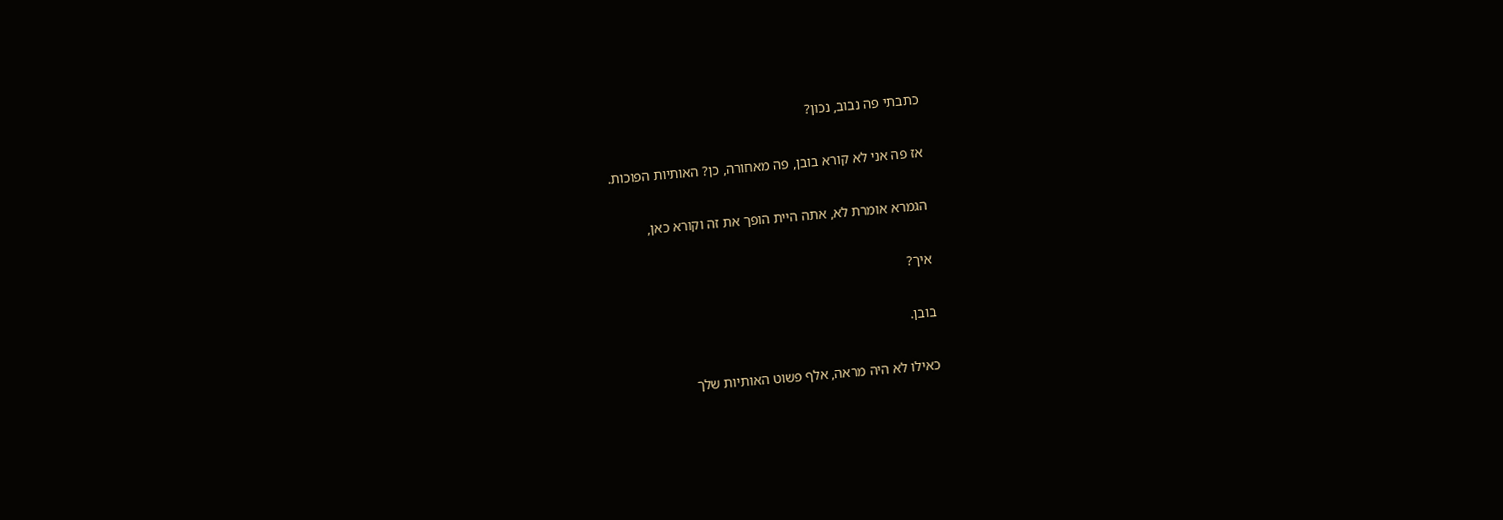כתבתי פה נבוב, נכון?

אז פה אני לא קורא בובן, פה מאחורה, כן? האותיות הפוכות.

הגמרא אומרת לא, אתה היית הופך את זה וקורא כאן,

איך?

בובן.

כאילו לא היה מראה, אלף פשוט האותיות שלך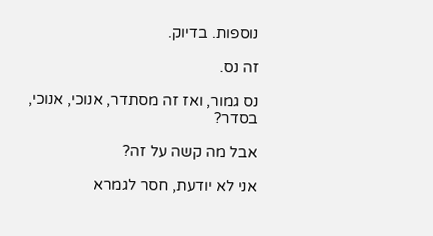נוספות. בדיוק.

זה נס.

נס גמור, ואז זה מסתדר, אנוכי, אנוכי, בסדר?

אבל מה קשה על זה?

אני לא יודעת, חסר לגמרא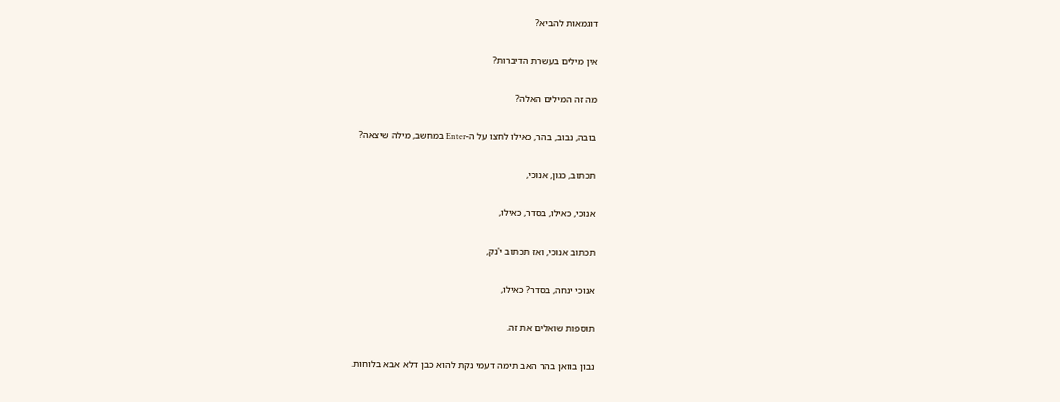דוגמאות להביא?

אין מילים בעשרת הדיברות?

מה זה המילים האלה?

בובה, נבוב, בהר, כאילו לחצו על ה-Enter במחשב, מילה שיצאה?

תכתוב, כגון, אנוכי,

אנוכי, כאילו, בסדר, כאילו,

תכתוב אנוכי, ואז תכתוב י'נק,

אנוכי ינחה, בסדר? כאילו,

תוספות שואלים את זה.

נבון בוואן בהר האב תימה דעמי נקת להוא כבן דלא אבא בלוחות.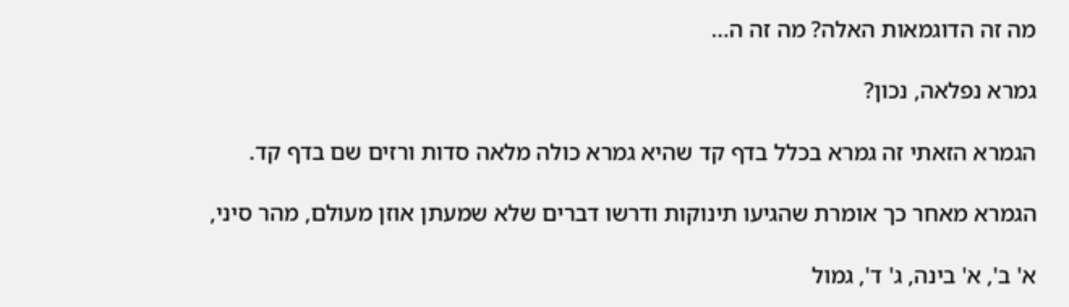מה זה הדוגמאות האלה? מה זה ה...

גמרא נפלאה, נכון?

הגמרא הזאתי זה גמרא בכלל בדף קד שהיא גמרא כולה מלאה סדות ורזים שם בדף קד.

הגמרא מאחר כך אומרת שהגיעו תינוקות ודרשו דברים שלא שמעתן אוזן מעולם, מהר סיני,

א' ב', א' בינה, ג' ד', גמול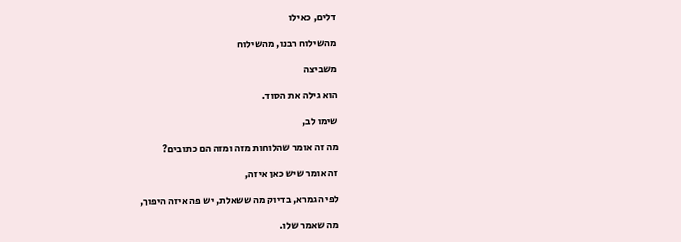דלים, כאילו

מהשילוח רבנו, מהשילוח

משביצה

הוא גילה את הסוד.

שימו לב,

מה זה אומר שהלוחות מזה ומזה הם כתובים?

זה אומר שיש כאן איזה,

לפי הגמרא, בדיוק מה ששאלת, יש פה איזה היפוך,

מה שאמר שלו.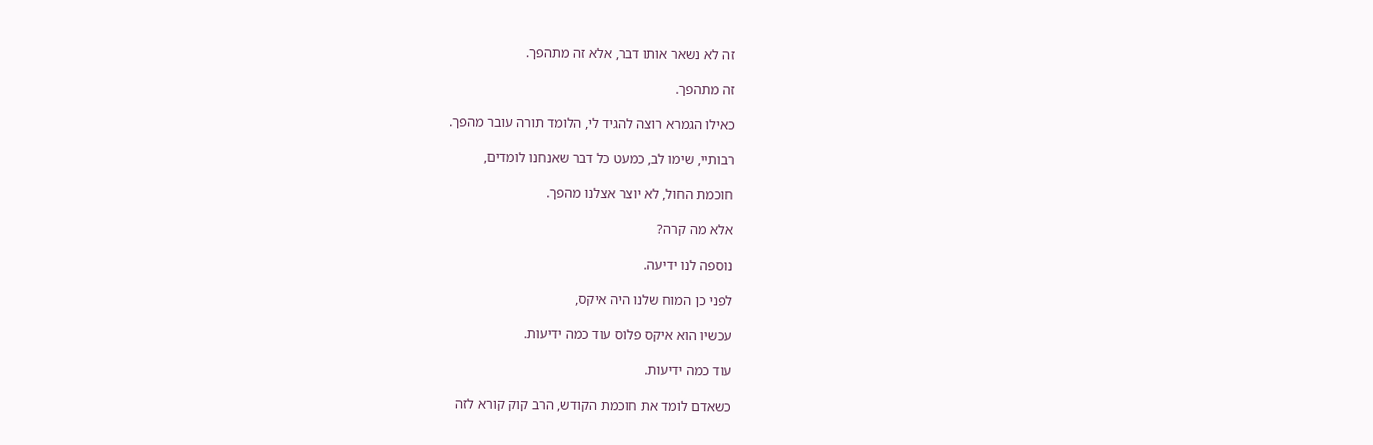זה לא נשאר אותו דבר, אלא זה מתהפך.

זה מתהפך.

כאילו הגמרא רוצה להגיד לי, הלומד תורה עובר מהפך.

רבותיי, שימו לב, כמעט כל דבר שאנחנו לומדים,

חוכמת החול, לא יוצר אצלנו מהפך.

אלא מה קרה?

נוספה לנו ידיעה.

לפני כן המוח שלנו היה איקס,

עכשיו הוא איקס פלוס עוד כמה ידיעות.

עוד כמה ידיעות.

כשאדם לומד את חוכמת הקודש, הרב קוק קורא לזה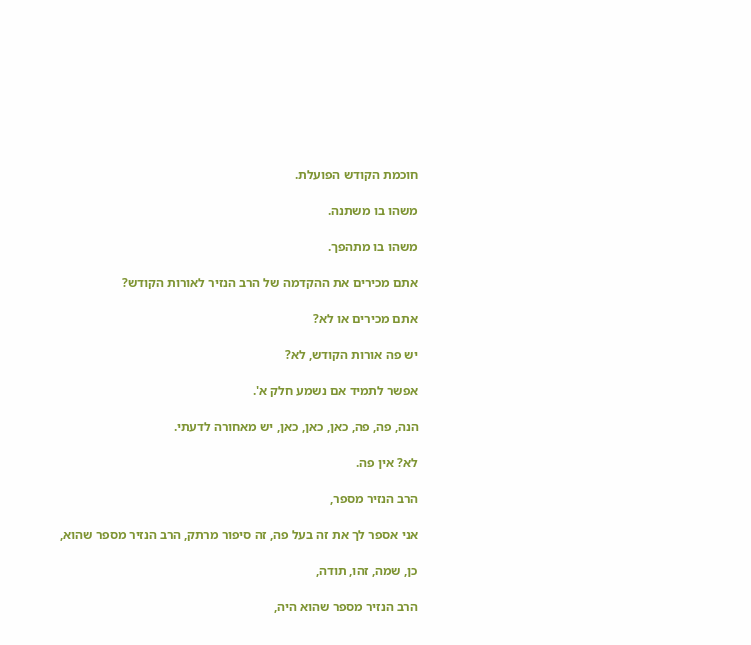חוכמת הקודש הפועלת.

משהו בו משתנה.

משהו בו מתהפך.

אתם מכירים את ההקדמה של הרב הנזיר לאורות הקודש?

אתם מכירים או לא?

יש פה אורות הקודש, לא?

אפשר לתמיד אם נשמע חלק א'.

הנה, פה, פה, כאן, כאן, כאן, יש מאחורה לדעתי.

לא? אין פה.

הרב הנזיר מספר,

אני אספר לך את זה בעל פה, זה סיפור מרתק, הרב הנזיר מספר שהוא,

כן, שמה, זהו, תודה,

הרב הנזיר מספר שהוא היה,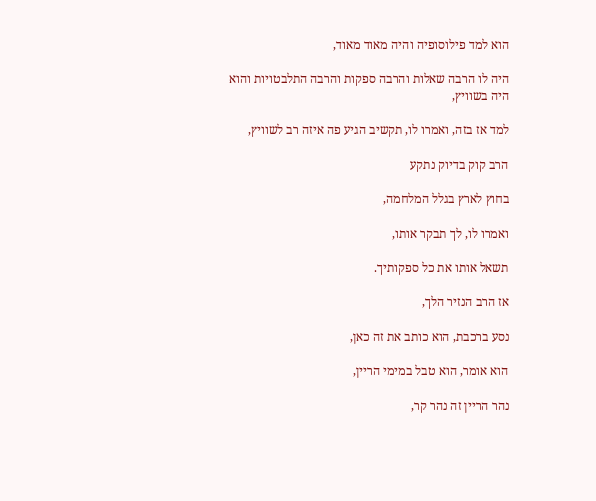הוא למד פילוסופיה והיה מאוד מאוד,

היה לו הרבה שאלות והרבה ספקות והרבה התלבטויות והוא היה בשוויץ,

למד אז בזה, ואמרו לו, תקשיב הגיע פה איזה רב לשוויץ,

הרב קוק בדיוק נתקע

בחוץ לארץ בגלל המלחמה,

ואמרו לו, לך תבקר אותו,

תשאל אותו את כל ספקותיך.

אז הרב הנזיר הלך,

נסע ברכבת, הוא כותב את זה כאן,

הוא אומר, הוא טבל במימי הריין,

נהר הריין זה נהר קר,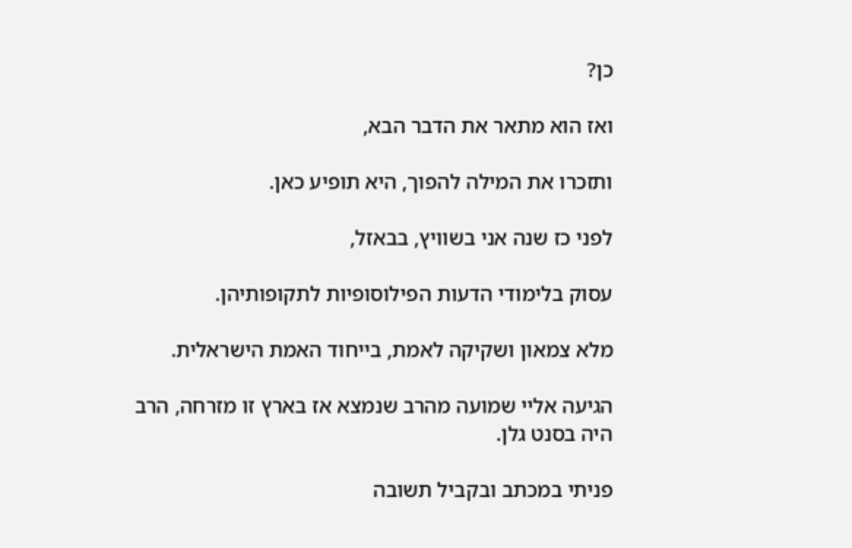כן?

ואז הוא מתאר את הדבר הבא,

ותזכרו את המילה להפוך, היא תופיע כאן.

לפני כז שנה אני בשוויץ, בבאזל,

עסוק בלימודי הדעות הפילוסופיות לתקופותיהן.

מלא צמאון ושקיקה לאמת, בייחוד האמת הישראלית.

הגיעה אליי שמועה מהרב שנמצא אז בארץ זו מזרחה, הרב היה בסנט גלן.

פניתי במכתב ובקביל תשובה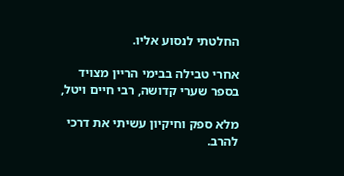החלטתי לנסוע אליו.

אחרי טבילה בבימי הריין מצויד בספר שערי קדושה, רבי חיים ויטל,

מלא ספק וחיקיון עשיתי את דרכי להרב.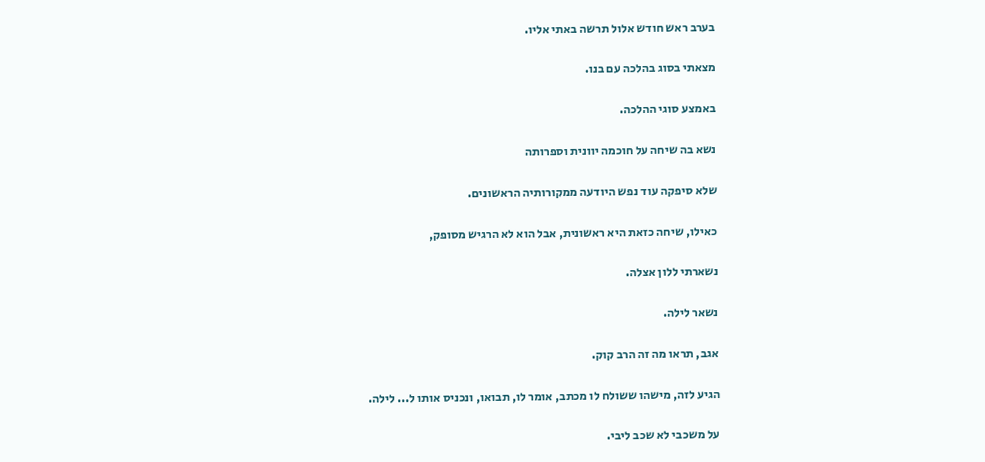בערב ראש חודש אלול תרשה באתי אליו.

מצאתי בסוג בהלכה עם בנו.

באמצע סוגי ההלכה.

נשא בה שיחה על חוכמה יוונית וספרותה

שלא סיפקה עוד נפש היודעה ממקורותיה הראשונים.

כאילו, שיחה כזאת היא ראשונית, אבל הוא לא הרגיש מסופק,

נשארתי ללון אצלה.

נשאר לילה.

אגב, תראו מה זה הרב קוק.

הגיע לזה, מישהו ששולח לו מכתב, אומר לו, תבואו, ונכניס אותו ל... לילה.

על משכבי לא שכב ליבי.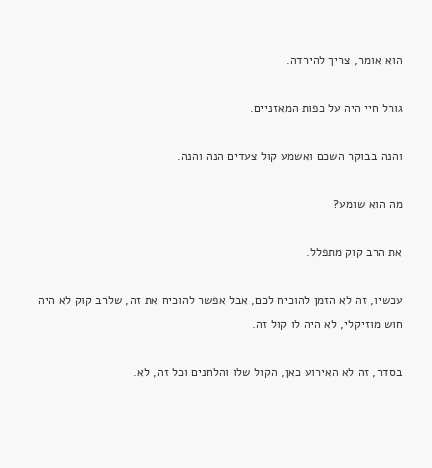הוא אומר, צריך להירדה.

גורל חיי היה על כפות המאזניים.

והנה בבוקר השכם ואשמע קול צעדים הנה והנה.

מה הוא שומע?

את הרב קוק מתפלל.

עכשיו, זה לא הזמן להוכיח לכם, אבל אפשר להוכיח את זה, שלרב קוק לא היה חוש מוזיקלי, לא היה לו קול זה.

בסדר, זה לא האירוע כאן, הקול שלו והלחנים וכל זה, לא.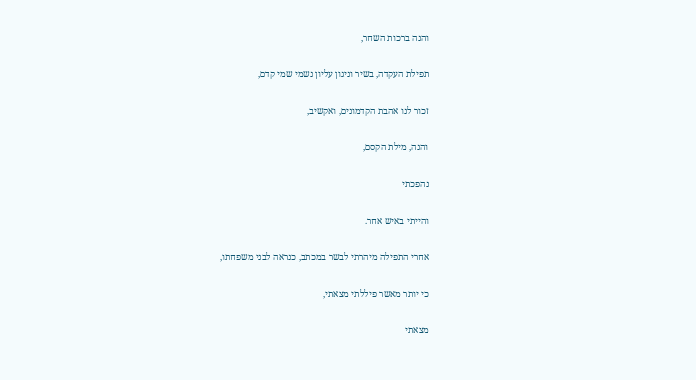והנה ברכות השחר,

תפילת העקדה, בשיר וניגון עליון נשמי שמי קדם,

זכור לנו אהבת הקדמונים, ואקשיב,

והנה, מילת הקסם,

נהפכתי

והייתי באיש אחר.

אחרי התפילה מיהרתי לבשר במכתב, כנראה לבני משפחתו,

כי יותר מאשר פיללתי מצאתי,

מצאתי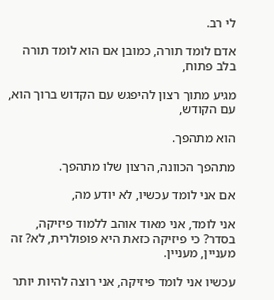לי רב.

אדם לומד תורה, כמובן אם הוא לומד תורה בלב פתוח,

מגיע מתוך רצון להיפגש עם הקדוש ברוך הוא, עם הקודש,

הוא מתהפך.

מתהפך הכוונה, הרצון שלו מתהפך.

אם אני לומד עכשיו, לא יודע מה,

אני לומד, אני מאוד אוהב ללמוד פיזיקה, בסדר? כי פיזיקה כזאת היא פופולרית, לא? זה מעניין, מעניין.

עכשיו אני לומד פיזיקה, אני רוצה להיות יותר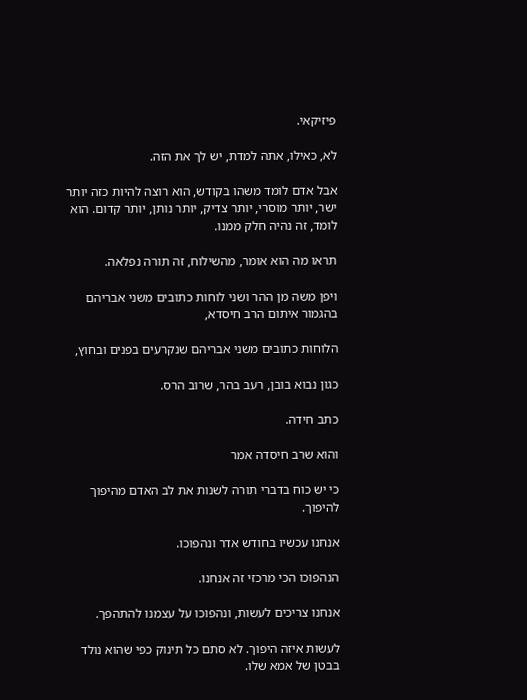פיזיקאי.

לא, כאילו, אתה למדת, יש לך את הזה.

אבל אדם לומד משהו בקודש, הוא רוצה להיות כזה יותר ישר, יותר מוסרי, יותר צדיק, יותר נותן, יותר קדום. הוא לומד, זה נהיה חלק ממנו.

תראו מה הוא אומר, מהשילוח, זה תורה נפלאה.

ויפן משה מן ההר ושני לוחות כתובים משני אבריהם בהגמור איתום הרב חיסדא,

הלוחות כתובים משני אבריהם שנקרעים בפנים ובחוץ,

כגון נבוא בובן, רעב בהר, שרוב הרס.

כתב חידה.

והוא שרב חיסדה אמר

כי יש כוח בדברי תורה לשנות את לב האדם מהיפוך להיפוך.

אנחנו עכשיו בחודש אדר ונהפוכו.

הנהפוכו הכי מרכזי זה אנחנו.

אנחנו צריכים לעשות, ונהפוכו על עצמנו להתהפך.

לעשות איזה היפוך. לא סתם כל תינוק כפי שהוא נולד בבטן של אמא שלו.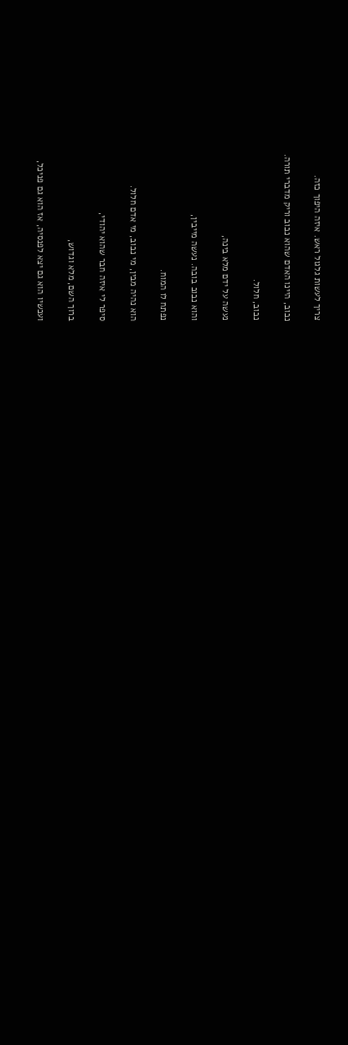צריך לעשות גלגול ראש. איזה היפוך כזה.

נבוב, היינו האדם שהוא נבוב וריק מדברי תורה.

נבוב, חלול.

נעשה על ידם מלא בינה,

והוא נבוב בובה. נעשה מייבין,

נפתח לו המוח.

הוא נהיה מבין, מי נבוב, מי אדם חלול.

סיפר לי איזה חבר שהוא יהודי,

ברוך השם, מלא וגדוש,

ועכשיו הוא גם יצא לפנסיה, אז הוא גם פניכל,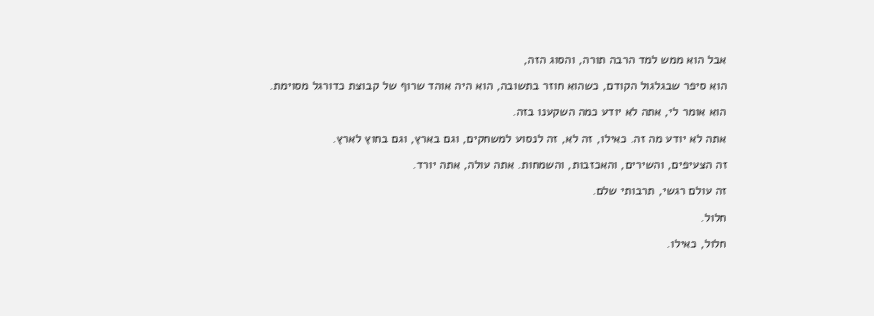אבל הוא ממש למד הרבה תורה, והסוג הזה,

הוא סיפר שבגלגול הקודם, כשהוא חוזר בתשובה, הוא היה אוהד שרוף של קבוצת כדורגל מסוימת.

הוא אומר לי, אתה לא יודע כמה השקענו בזה.

אתה לא יודע מה זה. כאילו, זה לא, זה לנסוע למשחקים, וגם בארץ, וגם בחוץ לארץ.

זה הצעיפים, והשירים, והאכזבות, והשמחות. אתה עולה, אתה יורד.

זה עולם רגשי, תרבותי שלם.

חלול.

חלול, כאילו.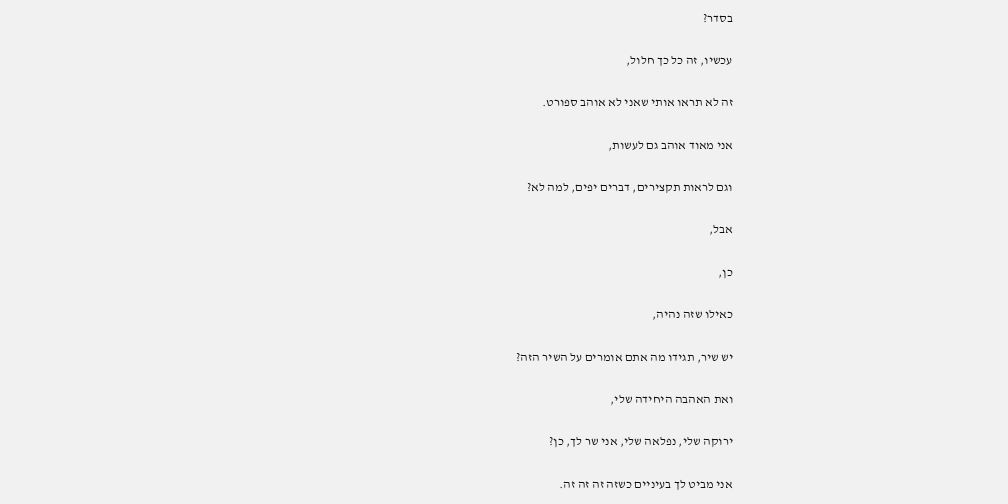בסדר?

עכשיו, זה כל כך חלול,

זה לא תראו אותי שאני לא אוהב ספורט.

אני מאוד אוהב גם לעשות,

וגם לראות תקצירים, דברים יפים, למה לא?

אבל,

כן,

כאילו שזה נהיה,

יש שיר, תגידו מה אתם אומרים על השיר הזה?

ואת האהבה היחידה שלי,

ירוקה שלי, נפלאה שלי, אני שר לך, כן?

אני מביט לך בעיניים כשזה זה זה זה.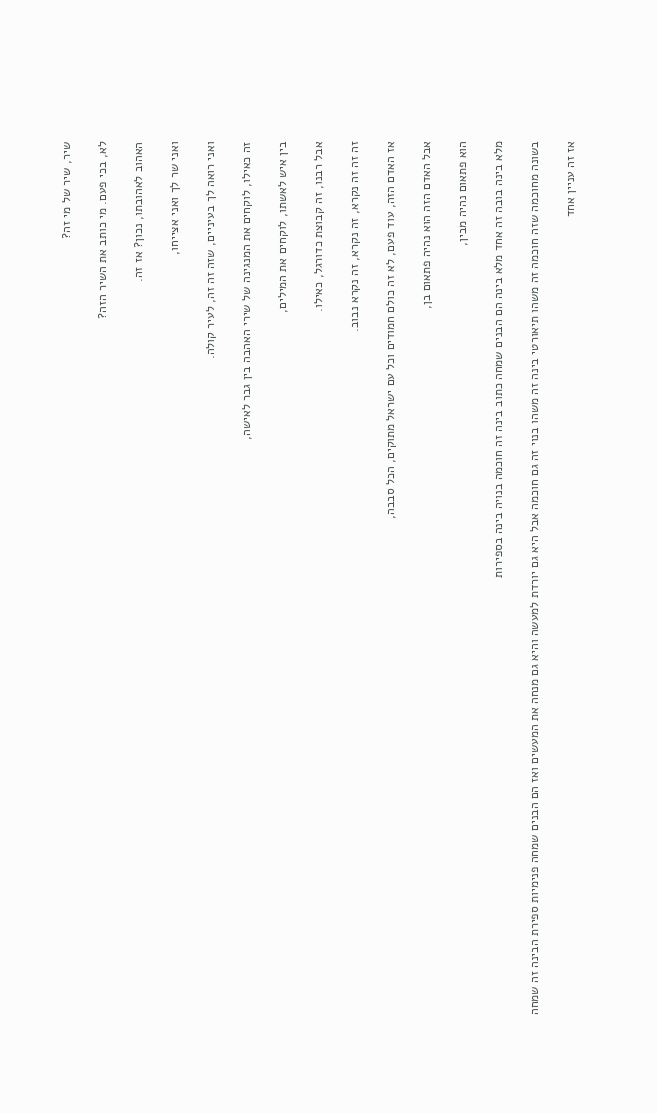שיר, שיר של מי זה?

לא, בכי פעם. מי כותב את השיר הזה?

האהוב לאהובתו, נכון? אז זה.

ואני שר לך ואני אצייחו,

ואני רואה לך בעיניים, שזה זה זה, לעיר קולה.

זה כאילו, לוקחים את המנגינה של שירי האהבה בין גבר לאישה,

בין איש לאשתו, לוקחים את המילים,

אבל רבנו, זה קבוצת כדורגל, כאילו.

זה זה זה נקרא, זה נקרא, זה נקרא נבוב.

אז האדם הזה, עוד פעם, לא זה כולם חמודים וכל עם ישראל מתוקים, הכל סבבה,

אבל האדם הזה הוא נהיה פתאום בן,

הוא פתאום נהיה מבין,

מלא בינה בובה זה אחד מלא בינה הם הבנים שמחה כתוב בינה זה חוכמה בנויה בינה בספירות

בשונה מחוכמה שזה חוכמה זה משהו תיאורטי בינה זה משהו בנוי זה גם חוכמה אבל היא גם יורדת למעשה והיא גם מנחה את המעשים ואז הם הבנים שמחה פנימיות ספירת הבינה זה שמחה

אז זה עניין אחד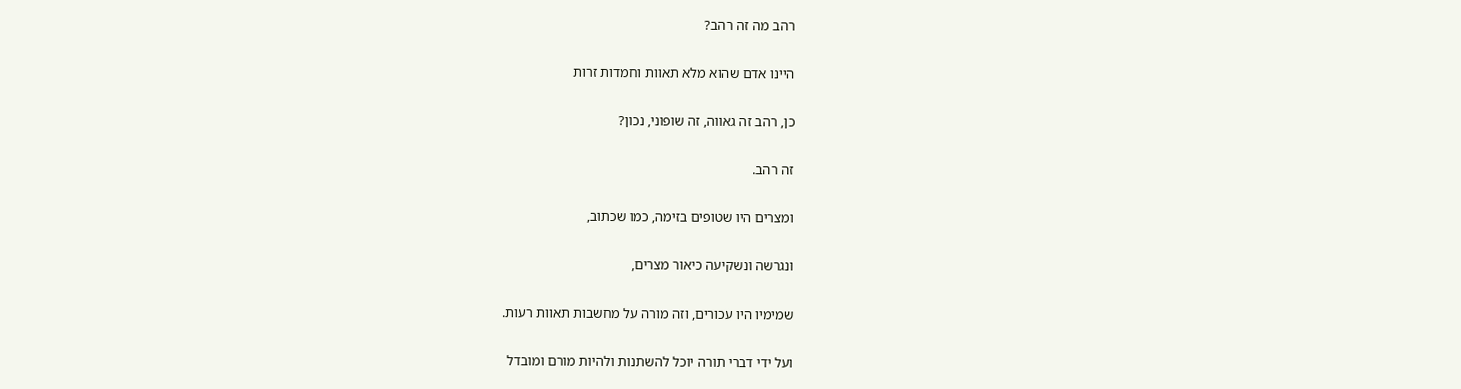רהב מה זה רהב?

היינו אדם שהוא מלא תאוות וחמדות זרות

כן, רהב זה גאווה, זה שופוני, נכון?

זה רהב.

ומצרים היו שטופים בזימה, כמו שכתוב,

ונגרשה ונשקיעה כיאור מצרים,

שמימיו היו עכורים, וזה מורה על מחשבות תאוות רעות.

ועל ידי דברי תורה יוכל להשתנות ולהיות מורם ומובדל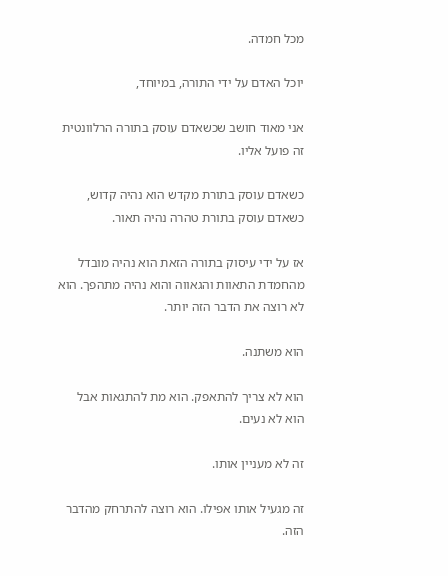מכל חמדה.

יוכל האדם על ידי התורה, במיוחד,

אני מאוד חושב שכשאדם עוסק בתורה הרלוונטית זה פועל אליו.

כשאדם עוסק בתורת מקדש הוא נהיה קדוש, כשאדם עוסק בתורת טהרה נהיה תאור.

אז על ידי עיסוק בתורה הזאת הוא נהיה מובדל מהחמדת התאוות והגאווה והוא נהיה מתהפך. הוא לא רוצה את הדבר הזה יותר.

הוא משתנה.

הוא לא צריך להתאפק. הוא מת להתגאות אבל הוא לא נעים.

זה לא מעניין אותו.

זה מגעיל אותו אפילו. הוא רוצה להתרחק מהדבר הזה.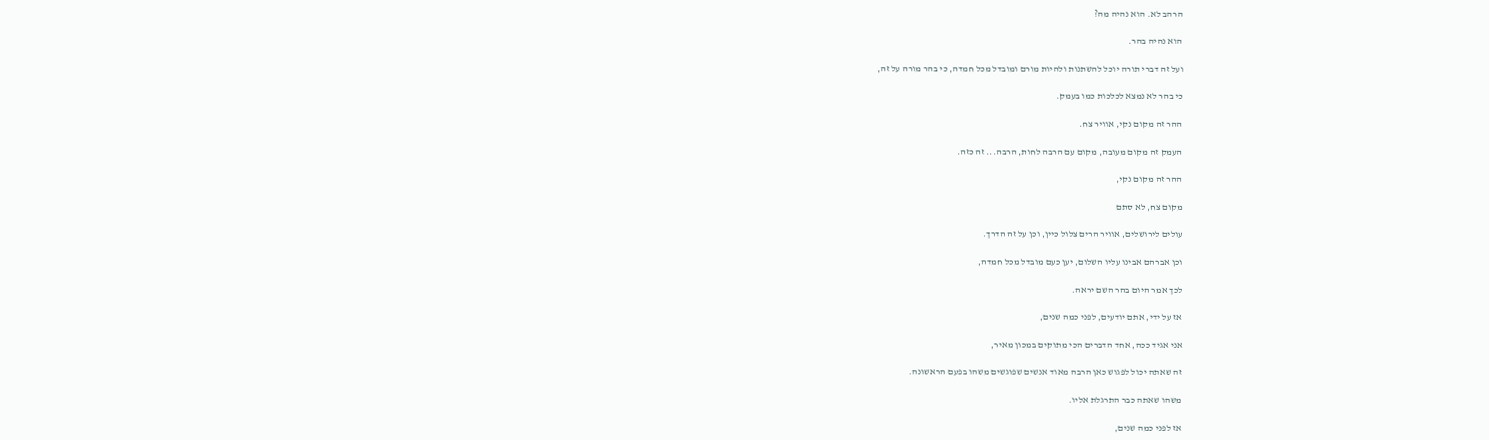הרהב לא. הוא נהיה מה?

הוא נהיה בהר.

ועל זה דברי תורה יוכל להשתנות ולהיות מורם ומובדל מכל חמדה, כי בהר מורה על זה,

כי בהר לא נמצא לכלכות כמו בעמק.

ההר זה מקום נקי, אוויר צח.

העמק זה מקום מעובה, מקום עם הרבה לחות, הרבה... זה כזה.

ההר זה מקום נקי,

מקום צח, לא סתם

עולים לירושלים, אוויר הרים צלול כיין, וכן על זה הדרך.

וכן אברהם אבינו עליו השלום, יען כעם מובדל מכל חמדה,

לכך אמר היום בהר השם יראה.

אז על ידי, אתם יודעים, לפני כמה שנים,

אני אגיד ככה, אחד הדברים הכי מתוקים במכון מאיר,

זה שאתה יכול לפגוש כאן הרבה מאוד אנשים שפוגשים משהו בפעם הראשונה.

משהו שאתה כבר התרגלת אליו.

אז לפני כמה שנים,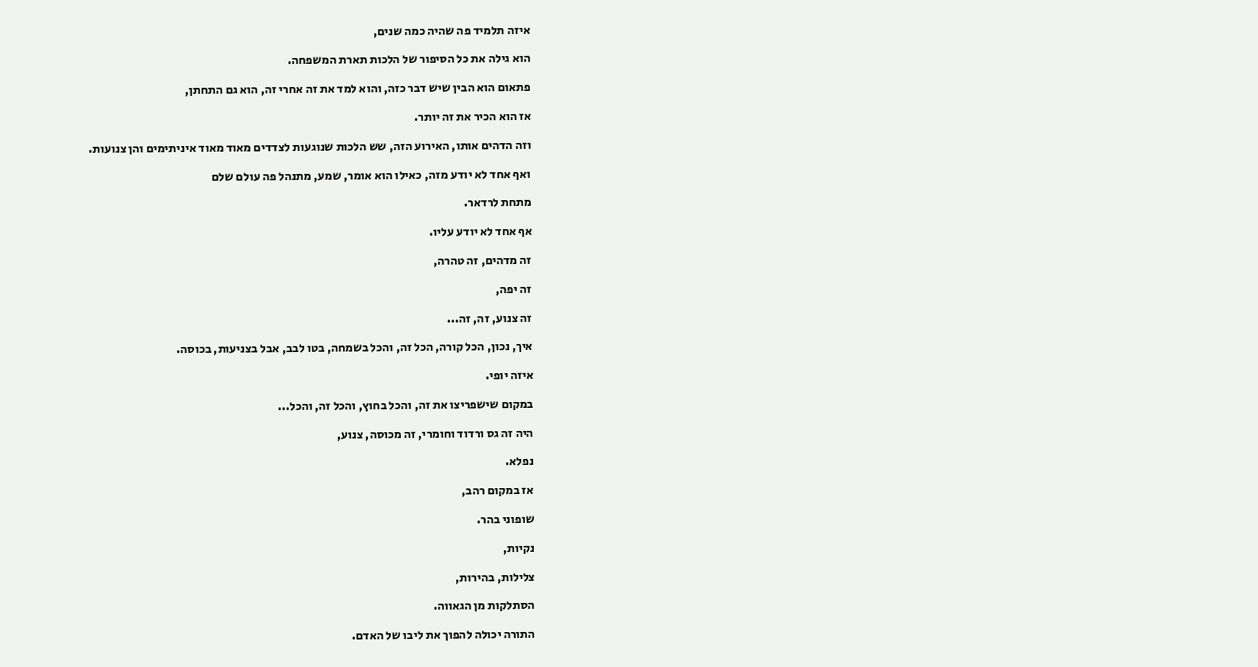איזה תלמיד פה שהיה כמה שנים,

הוא גילה את כל הסיפור של הלכות תארת המשפחה.

פתאום הוא הבין שיש דבר כזה, והוא למד את זה אחרי זה, הוא גם התחתן,

אז הוא הכיר את זה יותר.

וזה הדהים אותו, האירוע הזה, שש הלכות שנוגעות לצדדים מאוד מאוד איניתימים והן צנועות.

ואף אחד לא יודע מזה, כאילו הוא אומר, שמע, מתנהל פה עולם שלם

מתחת לרדאר.

אף אחד לא יודע עליו.

זה מדהים, זה טהרה,

זה יפה,

זה צנוע, זה, זה...

איך, נכון, הכל קורה, הכל זה, והכל בשמחה, בטו לבב, אבל בצניעות, בכוסה.

איזה יופי.

במקום שישפריצו את זה, והכל בחוץ, והכל זה, והכל...

היה זה גס ורדוד וחומרי, זה מכוסה, צנוע,

נפלא.

אז במקום רהב,

שופוני בהר.

נקיות,

צלילות, בהירות,

הסתלקות מן הגאווה.

התורה יכולה להפוך את ליבו של האדם.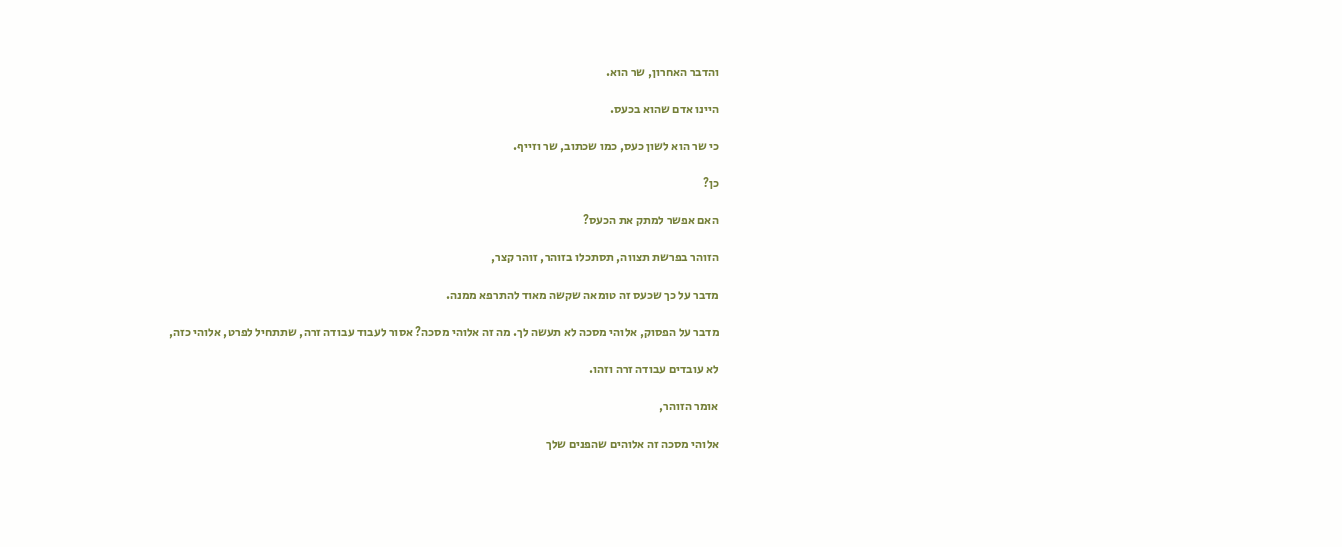והדבר האחרון, שר הוא.

היינו אדם שהוא בכעס.

כי שר הוא לשון כעס, כמו שכתוב, שר וזייף.

כן?

האם אפשר למתק את הכעס?

הזוהר בפרשת תצווה, תסתכלו בזוהר, זוהר קצר,

מדבר על כך שכעס זה טומאה שקשה מאוד להתרפא ממנה.

מדבר על הפסוק, אלוהי מסכה לא תעשה לך. מה זה אלוהי מסכה? אסור לעבוד עבודה זרה, שתתחיל לפרט, אלוהי כזה,

לא עובדים עבודה זרה וזהו.

אומר הזוהר,

אלוהי מסכה זה אלוהים שהפנים שלך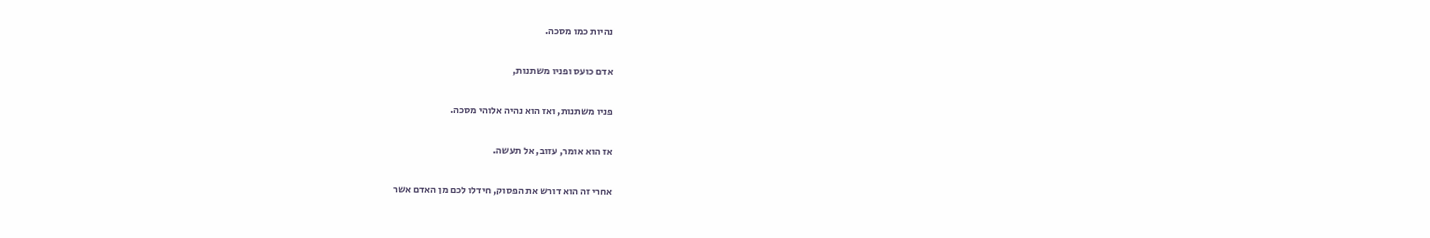נהיות כמו מסכה.

אדם כועס ופניו משתנות,

פניו משתנות, ואז הוא נהיה אלוהי מסכה.

אז הוא אומר, עזוב, אל תעשה.

אחרי זה הוא דורש את הפסוק, חידלו לכם מן האדם אשר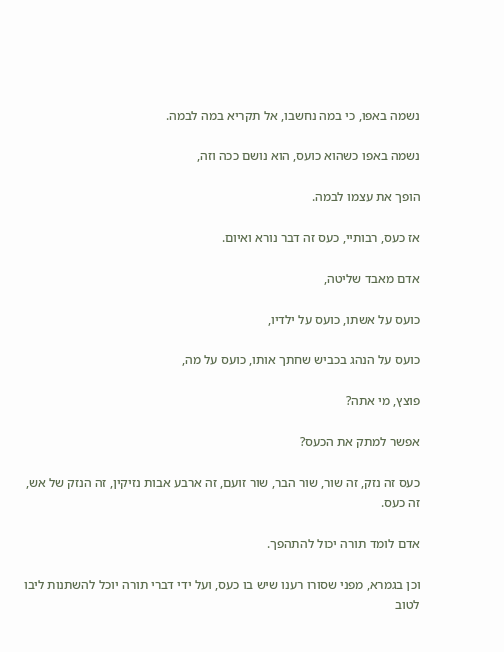נשמה באפו, כי במה נחשבו, אל תקריא במה לבמה.

נשמה באפו כשהוא כועס, הוא נושם ככה וזה,

הופך את עצמו לבמה.

אז כעס, רבותיי, כעס זה דבר נורא ואיום.

אדם מאבד שליטה,

כועס על אשתו, כועס על ילדיו,

כועס על הנהג בכביש שחתך אותו, כועס על מה,

פוצץ, מי אתה?

אפשר למתק את הכעס?

כעס זה נזק, זה שור, שור הבר, שור זועם, זה ארבע אבות נזיקין, זה הנזק של אש, זה כעס.

אדם לומד תורה יכול להתהפך.

וכן בגמרא, מפני שסורו רענו שיש בו כעס, ועל ידי דברי תורה יוכל להשתנות ליבו לטוב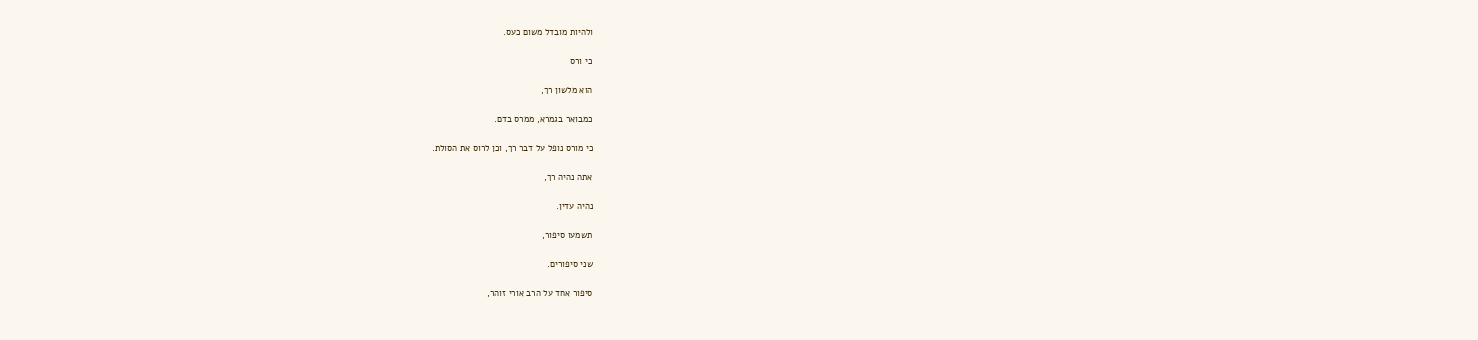ולהיות מובדל משום כעס.

כי ורס

הוא מלשון רך,

כמבואר בגמרא, ממרס בדם.

כי מורס נופל על דבר רך, וכן לרוס את הסולת.

אתה נהיה רך,

נהיה עדין.

תשמעו סיפור,

שני סיפורים.

סיפור אחד על הרב אורי זוהר,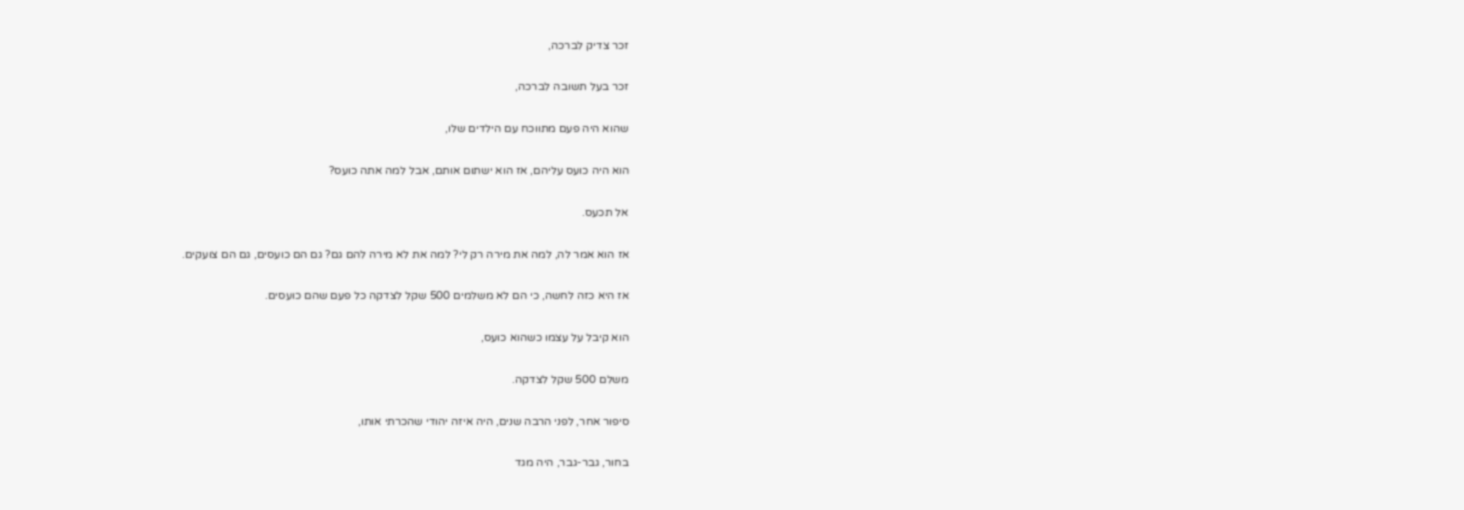זכר צדיק לברכה,

זכר בעל תשובה לברכה,

שהוא היה פעם מתווכח עם הילדים שלו,

הוא היה כועס עליהם, אז הוא ישתום אותם, אבל למה אתה כועס?

אל תכעס.

אז הוא אמר לה, למה את מירה רק לי? למה את לא מירה להם גם? גם הם כועסים, גם הם צועקים.

אז היא כזה לחשה, כי הם לא משלמים 500 שקל לצדקה כל פעם שהם כועסים.

הוא קיבל על עצמו כשהוא כועס,

משלם 500 שקל לצדקה.

סיפור אחר, לפני הרבה שנים, היה איזה יהודי שהכרתי אותו,

בחור, גבר-גבר, היה מגד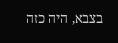בצבא, היה כזה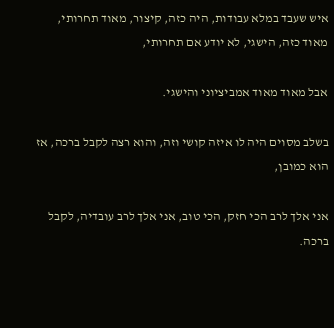איש שעבד במלא עבודות, היה כזה, קיצור, מאוד תחרותי, מאוד כזה, הישגי, לא יודע אם תחרותי,

אבל מאוד מאוד אמביציוני והישגי.

בשלב מסוים היה לו איזה קושי וזה, והוא רצה לקבל ברכה, אז הוא כמובן,

אני אלך לרב הכי חזק, הכי טוב, אני אלך לרב עובדיה, לקבל ברכה.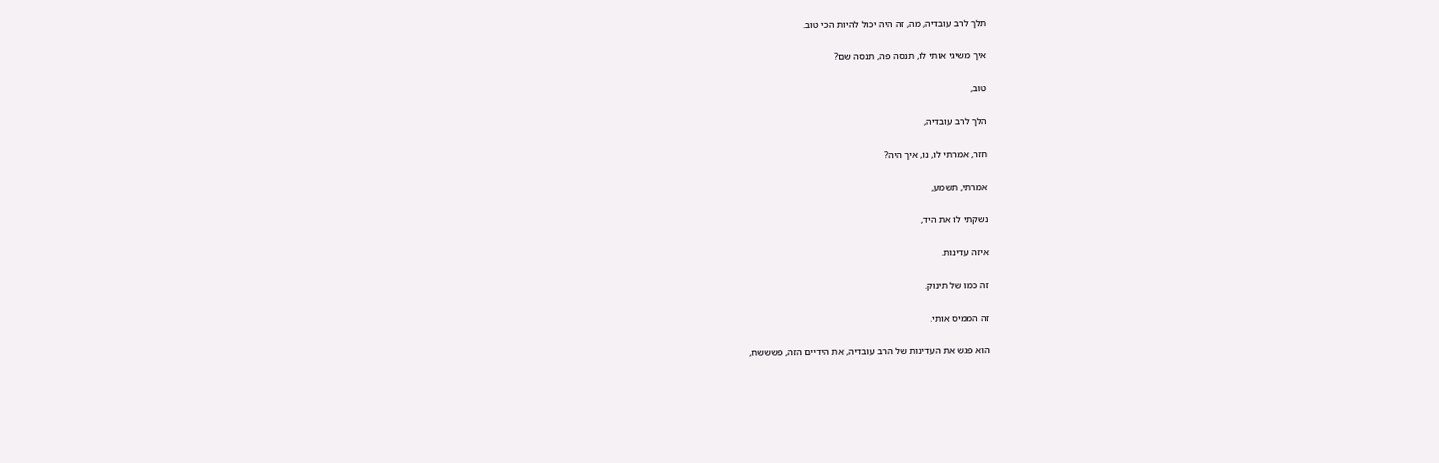תלך לרב עובדיה, מה, זה היה יכול להיות הכי טוב.

איך משיגי אותי לו, תנסה פה, תנסה שם?

טוב,

הלך לרב עובדיה,

חזר, אמרתי לו, נו, איך היה?

אמרתי, תשמע,

נשקתי לו את היד,

איזה עדינות.

זה כמו של תינוק.

זה הממיס אותי.

הוא פגש את העדינות של הרב עובדיה, את הידיים הזה, פשששח,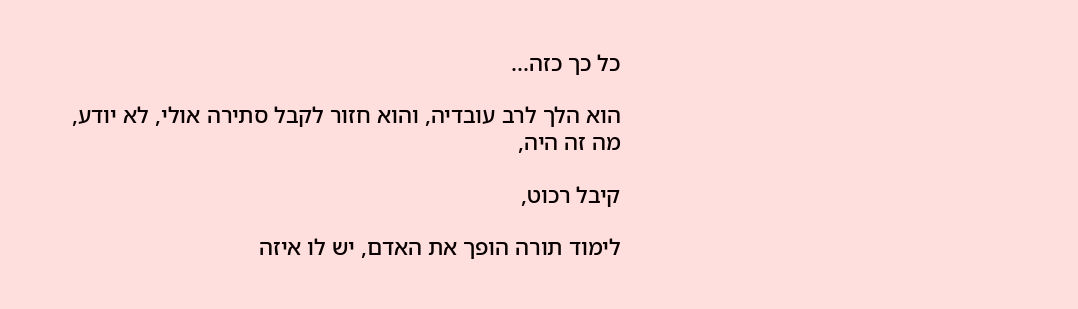כל כך כזה...

הוא הלך לרב עובדיה, והוא חזור לקבל סתירה אולי, לא יודע, מה זה היה,

קיבל רכוט,

לימוד תורה הופך את האדם, יש לו איזה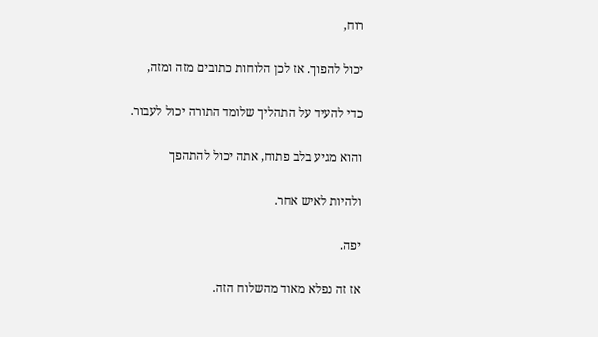רוח,

יכול להפוך. אז לכן הלוחות כתובים מזה ומזה,

כדי להעיד על התהליך שלומד התורה יכול לעבור.

והוא מגיע בלב פתוח, אתה יכול להתהפך

ולהיות לאיש אחר.

יפה.

אז זה נפלא מאוד מהשלוח הזה.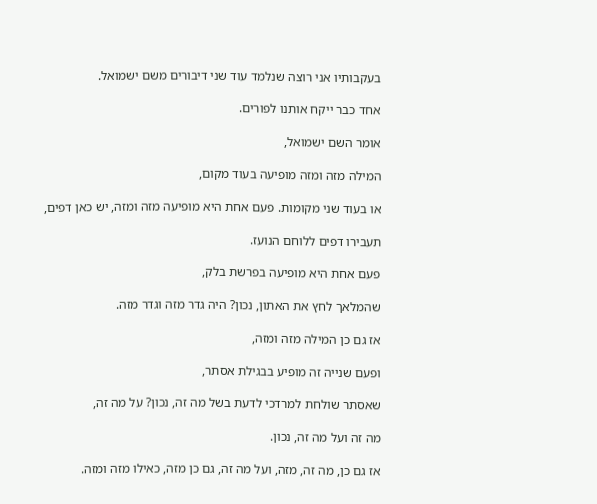בעקבותיו אני רוצה שנלמד עוד שני דיבורים משם ישמואל.

אחד כבר ייקח אותנו לפורים.

אומר השם ישמואל,

המילה מזה ומזה מופיעה בעוד מקום,

או בעוד שני מקומות. פעם אחת היא מופיעה מזה ומזה, יש כאן דפים,

תעבירו דפים ללוחם הנועז.

פעם אחת היא מופיעה בפרשת בלק,

שהמלאך לחץ את האתון, נכון? היה גדר מזה וגדר מזה.

אז גם כן המילה מזה ומזה,

ופעם שנייה זה מופיע בבגילת אסתר,

שאסתר שולחת למרדכי לדעת בשל מה זה, נכון? על מה זה,

מה זה ועל מה זה, נכון.

אז גם כן, מה זה, מזה, ועל מה זה, גם כן מזה, כאילו מזה ומזה.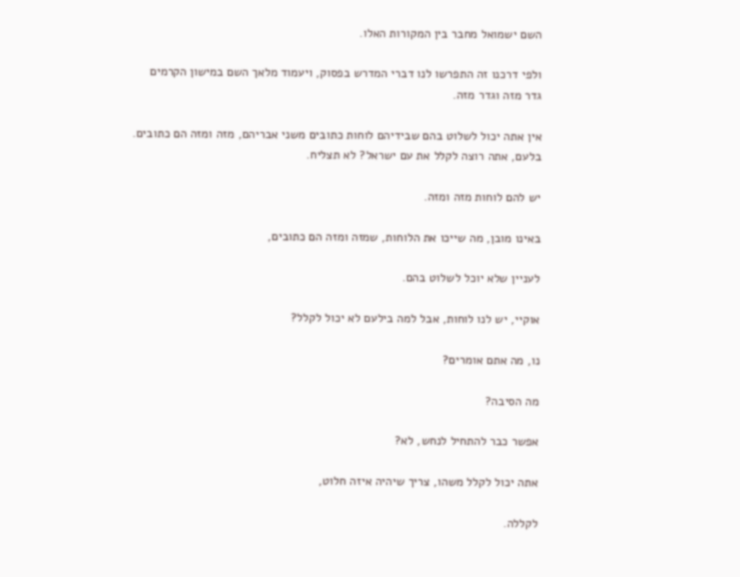השם ישמואל מחבר בין המקורות האלו.

ולפי דרכנו זה התפרשו לנו דברי המדרש בפסוק, ויעמוד מלאך השם במישון הקרמים גדר מזה וגדר מזה.

אין אתה יכול לשלוט בהם שבידיהם לוחות כתובים משני אבריהם, מזה ומזה הם כתובים. בלעם, אתה רוצה לקלל את עם ישראל? לא תצליח.

יש להם לוחות מזה ומזה.

באינו מובן, מה שייכו את הלוחות, שמזה ומזה הם כתובים,

לעניין שלא יוכל לשלוט בהם.

אוקיי, יש לנו לוחות, אבל למה בילעם לא יכול לקלל?

נו, מה אתם אומרים?

מה הסיבה?

אפשר כבר להתחיל לנחש, לא?

אתה יכול לקלל משהו, צריך שיהיה איזה חלוט,

לקללה.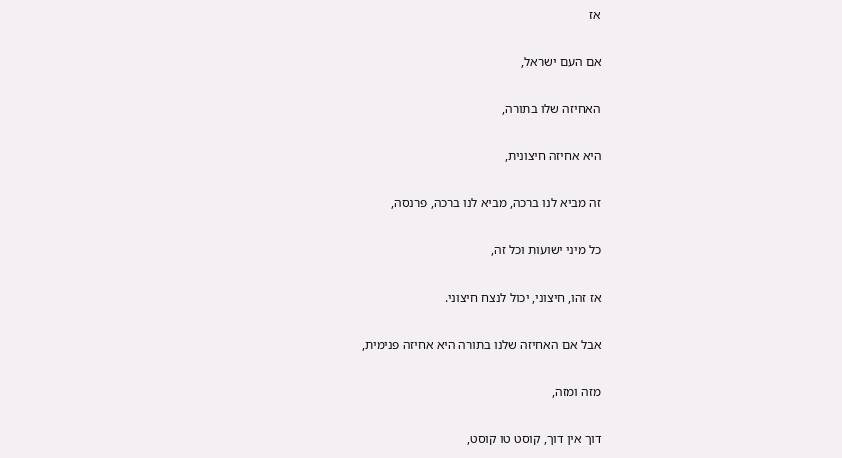אז

אם העם ישראל,

האחיזה שלו בתורה,

היא אחיזה חיצונית,

זה מביא לנו ברכה, מביא לנו ברכה, פרנסה,

כל מיני ישועות וכל זה,

אז זהו, חיצוני, יכול לנצח חיצוני.

אבל אם האחיזה שלנו בתורה היא אחיזה פנימית,

מזה ומזה,

דוך אין דוך, קוסט טו קוסט,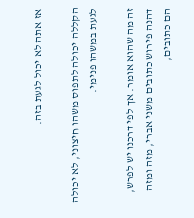אז אתה לא יכול לגעת בזה.

הקללה יכולה לתפוס משהו חיצוני, לא יכולה לגעת במשהו פנימי.

זה מה שהוא אומר. אך לפי דרכנו יש לפרש, דהנה פירוש כתובים משני אברי, מזה ומזה הם כתובים,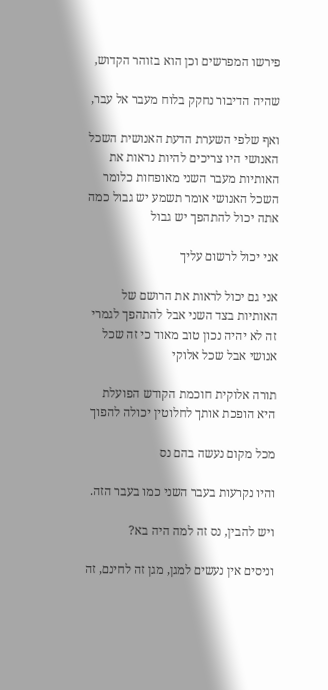פירשו המפרשים וכן הוא בזוהר הקדוש,

שהיה הדיבור נחקק בלוח מעבר אל עבר,

ואף שלפי השערת הדעת האנושית השכל האנושי היו צריכים להיות נראות את האותיות מעבר השני מאופחות כלומר השכל האנושי אומר תשמע יש גבול כמה אתה יכול להתהפך יש גבול

אני יכול לרשום עליך

אני גם יכול לראות את הרושם של האותיות בצד השני אבל להתהפך לגמרי זה לא יהיה נכון טוב מאוד כי זה שכל אנושי אבל שכל אלוקי

תורה אלוקית חוכמת הקודש הפועלת היא הופכת אותך לחלוטין יכולה להפוך

מכל מקום נעשה בהם נס

והיו נקרעות בעבר השני כמו בעבר הזה.

ויש להבין, נס זה למה היה בא?

וניסים אין נעשים למגן, מגן זה לחינם, זה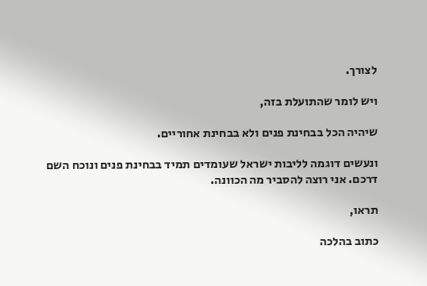לצורך.

ויש לומר שהתועלת בזה,

שיהיה הכל בבחינת פנים ולא בבחינת אחוריים.

ונעשים דוגמה לליבות ישראל שעומדים תמיד בבחינת פנים ונוכח השם דרכם. אני רוצה להסביר מה הכוונה.

תראו,

כתוב בהלכה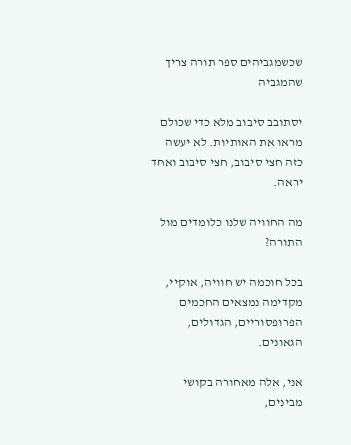שכשמגביהים ספר תורה צריך שהמגביה

יסתובב סיבוב מלא כדי שכולם מראו את האותיות. לא יעשה כזה חצי סיבוב, חצי סיבוב ואחד יראה.

מה החוויה שלנו כלומדים מול התורה?

בכל חוכמה יש חוויה, אוקיי, מקדימה נמצאים החכמים הפרופסוריים, הגדולים, הגאונים.

אני, אלה מאחורה בקושי מבינים,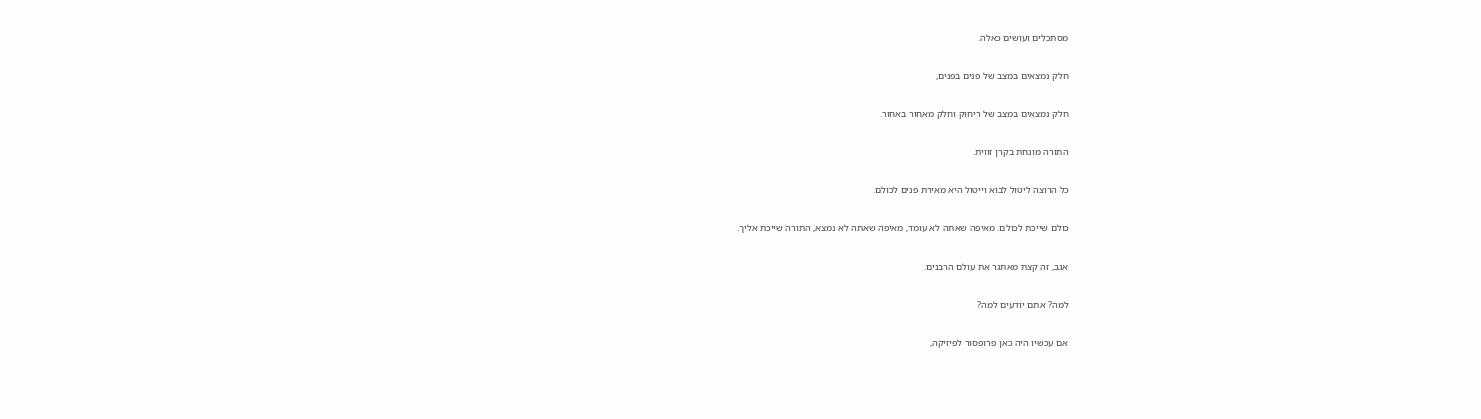מסתכלים ועושים כאלה.

חלק נמצאים במצב של פנים בפנים,

חלק נמצאים במצב של ריחוק וחלק מאחור באחור.

התורה מונחת בקרן זווית.

כל הרוצה ליטול לבוא וייטול היא מאירת פנים לכולם.

כולם שייכת לכולם. מאיפה שאתה לא עומד, מאיפה שאתה לא נמצא, התורה שייכת אליך.

אגב, זה קצת מאתגר את עולם הרבנים.

למה? אתם יודעים למה?

אם עכשיו היה כאן פרופסור לפיזיקה,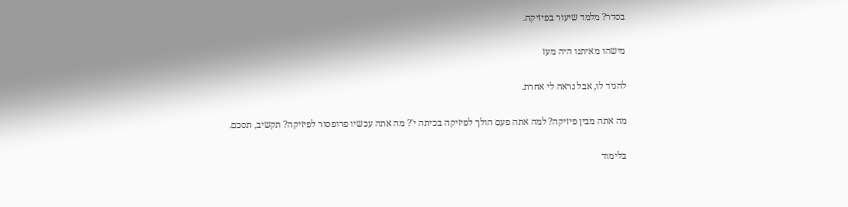בסדר? מלמד שיעור בפיזיקה.

מישהו מאיתנו היה מעז

להגיד לו, אבל נראה לי אחרת.

מה אתה מבין פיזיקה? למה אתה פעם הולך לפיזיקה בכיתה י'? מה אתה עכשיו פרופסור לפיזיקה? תקשיב, תסכם.

בלימוד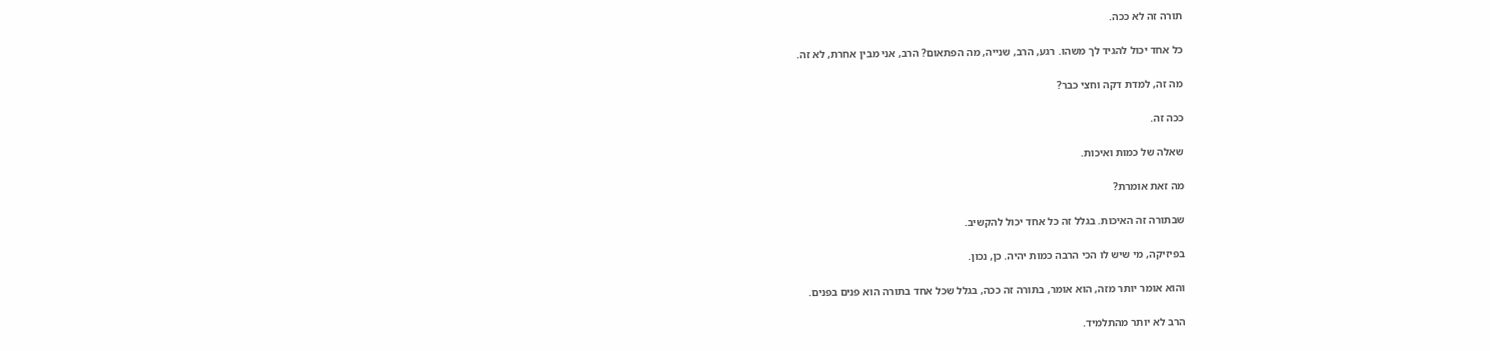תורה זה לא ככה.

כל אחד יכול להגיד לך משהו. רגע, הרב, שנייה, מה הפתאום? הרב, אני מבין אחרת, לא זה.

מה זה, למדת דקה וחצי כבר?

ככה זה.

שאלה של כמות ואיכות.

מה זאת אומרת?

שבתורה זה האיכות. בגלל זה כל אחד יכול להקשיב.

בפיזיקה, מי שיש לו הכי הרבה כמות יהיה. כן, נכון.

והוא אומר יותר מזה, הוא אומר, בתורה זה ככה, בגלל שכל אחד בתורה הוא פנים בפנים.

הרב לא יותר מהתלמיד.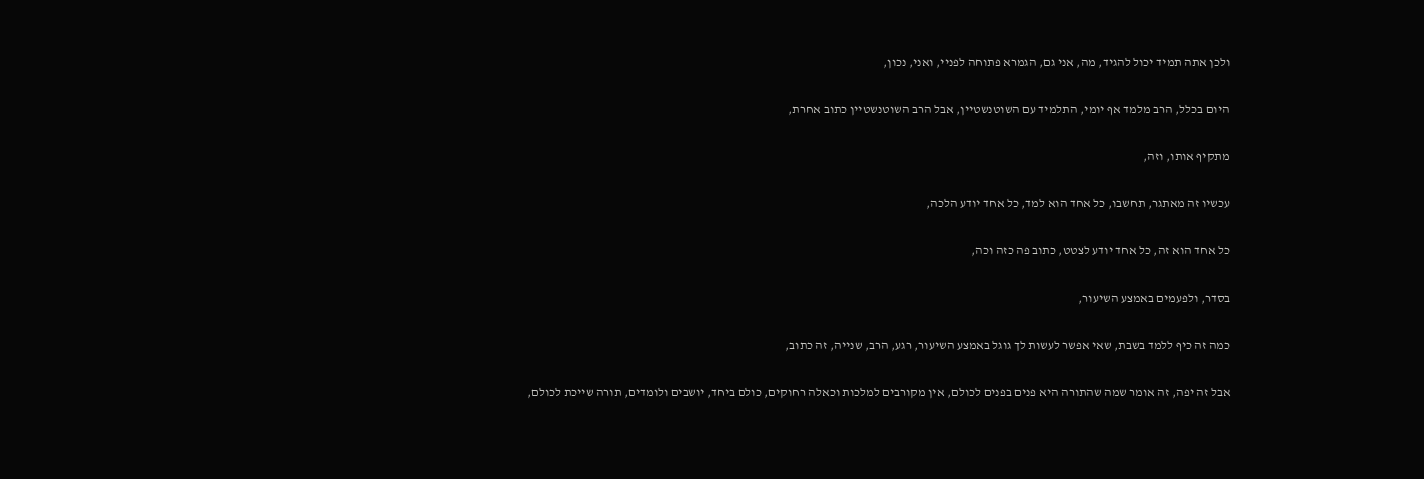ולכן אתה תמיד יכול להגיד, מה, אני גם, הגמרא פתוחה לפניי, ואני, נכון,

היום בכלל, הרב מלמד אף יומי, התלמיד עם השוטנשטיין, אבל הרב השוטנשטיין כתוב אחרת,

מתקיף אותו, וזה,

עכשיו זה מאתגר, תחשבו, כל אחד הוא למד, כל אחד יודע הלכה,

כל אחד הוא זה, כל אחד יודע לצטט, כתוב פה כזה וכה,

בסדר, ולפעמים באמצע השיעור,

כמה זה כיף ללמד בשבת, שאי אפשר לעשות לך גוגל באמצע השיעור, רגע, הרב, שנייה, זה כתוב,

אבל זה יפה, זה אומר שמה שהתורה היא פנים בפנים לכולם, אין מקורבים למלכות וכאלה רחוקים, כולם ביחד, יושבים ולומדים, תורה שייכת לכולם,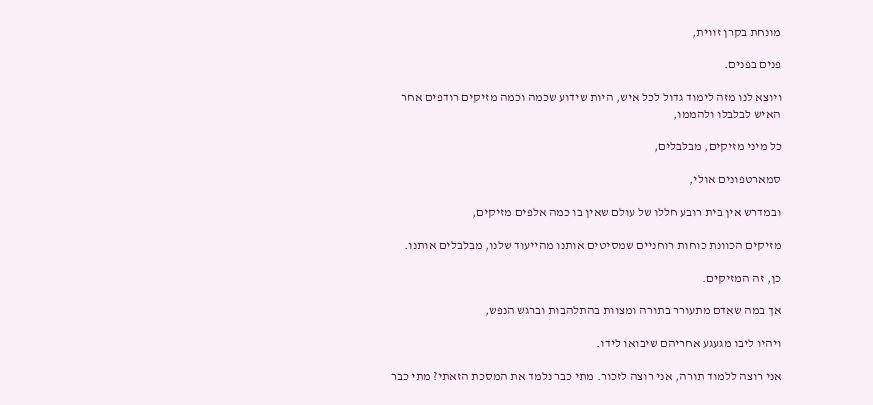מונחת בקרן זווית,

פנים בפנים.

ויוצא לנו מזה לימוד גדול לכל איש, היות שידוע שכמה וכמה מזיקים רודפים אחר האיש לבלבלו ולהממו,

כל מיני מזיקים, מבלבלים,

סמארטפונים אולי,

ובמדרש אין בית רובע חללו של עולם שאין בו כמה אלפים מזיקים,

מזיקים הכוונת כוחות רוחניים שמסיטים אותנו מהייעוד שלנו, מבלבלים אותנו.

כן, זה המזיקים.

אך במה שאדם מתעורר בתורה ומצוות בהתלהבות וברגש הנפש,

ויהיו ליבו מגעגע אחריהם שיבואו לידו.

אני רוצה ללמוד תורה, אני רוצה לזכור. מתי כבר נלמד את המסכת הזאתי? מתי כבר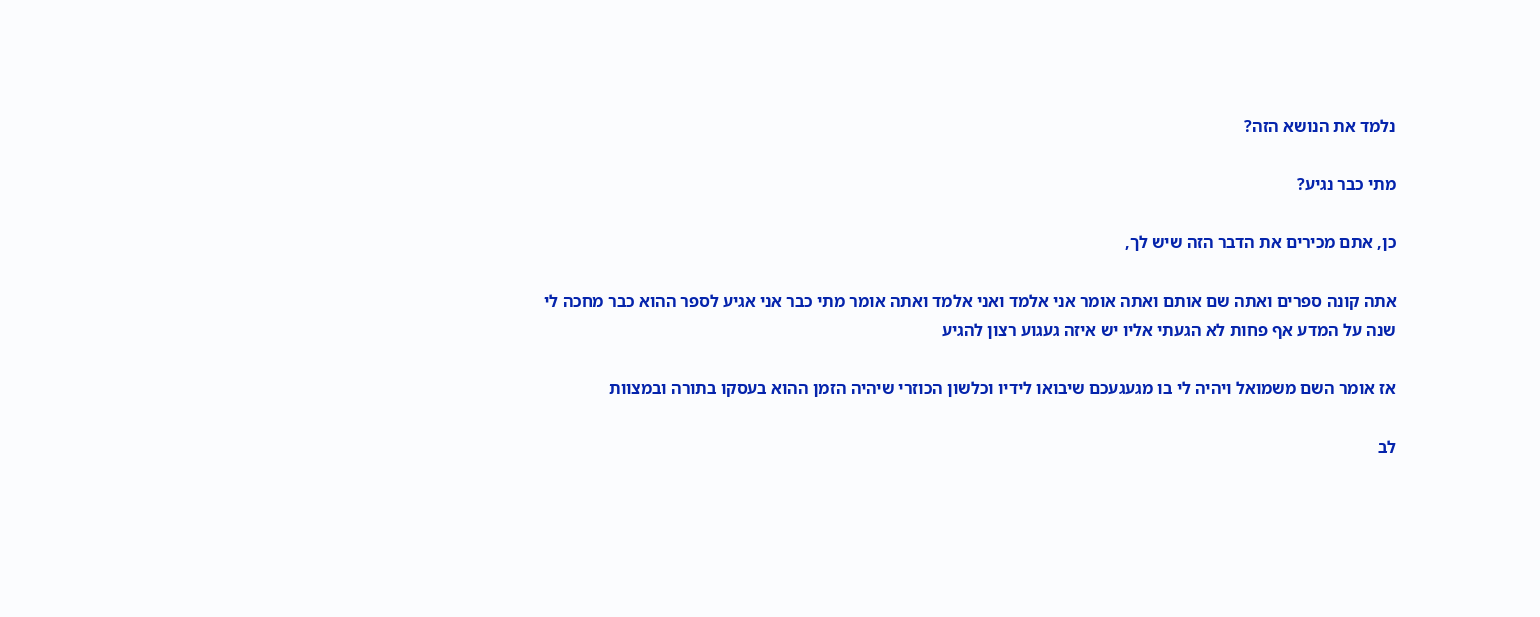נלמד את הנושא הזה?

מתי כבר נגיע?

כן, אתם מכירים את הדבר הזה שיש לך,

אתה קונה ספרים ואתה שם אותם ואתה אומר אני אלמד ואני אלמד ואתה אומר מתי כבר אני אגיע לספר ההוא כבר מחכה לי שנה על המדע אף פחות לא הגעתי אליו יש איזה געגוע רצון להגיע

אז אומר השם משמואל ויהיה לי בו מגעגעכם שיבואו לידיו וכלשון הכוזרי שיהיה הזמן ההוא בעסקו בתורה ובמצוות

לב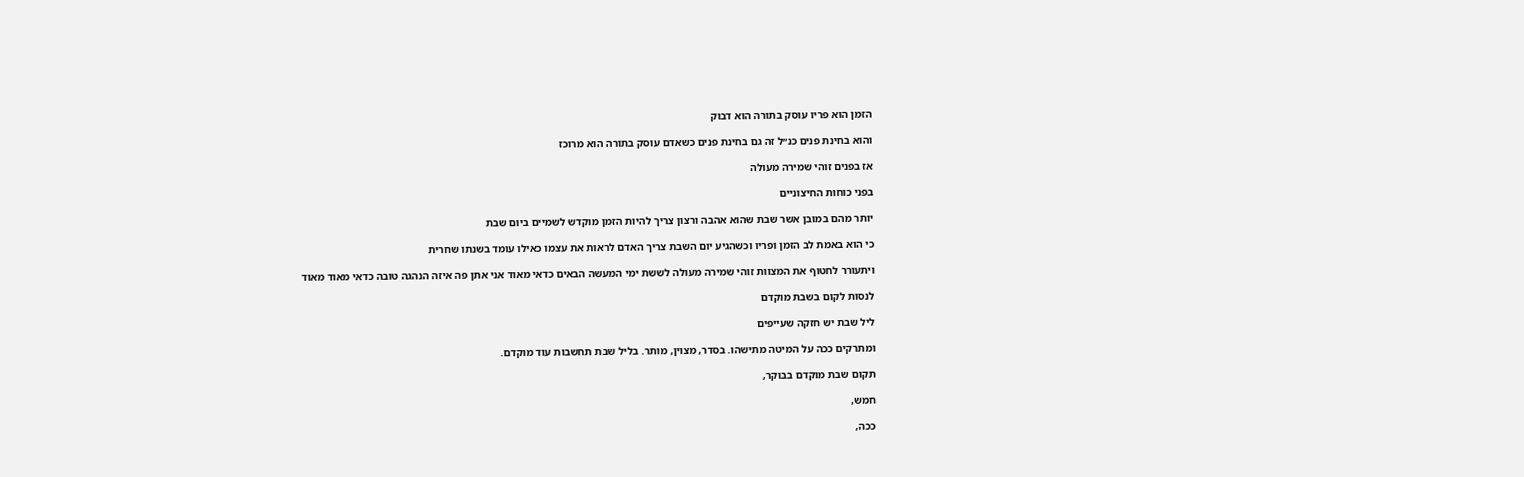הזמן הוא פריו עוסק בתורה הוא דבוק

והוא בחינת פנים כנ״ל זה גם בחינת פנים כשאדם עוסק בתורה הוא מרוכז

אז בפנים זוהי שמירה מעולה

בפני כוחות החיצוניים

יותר מהם במובן אשר שבת שהוא אהבה ורצון צריך להיות הזמן מוקדש לשמיים ביום שבת

כי הוא באמת לב הזמן ופריו וכשהגיע יום השבת צריך האדם לראות את עצמו כאילו עומד בשנתו שחרית

ויתעורר לחטוף את המצוות זוהי שמירה מעולה לששת ימי המעשה הבאים כדאי מאוד אני אתן פה איזה הנהגה טובה כדאי מאוד מאוד

לנסות לקום בשבת מוקדם

ליל שבת יש חזקה שעייפים

ומתרקים ככה על המיטה מתישהו. בסדר, מצוין, מותר. בליל שבת תחשבות עוד מוקדם.

תקום שבת מוקדם בבוקר,

חמש,

ככה,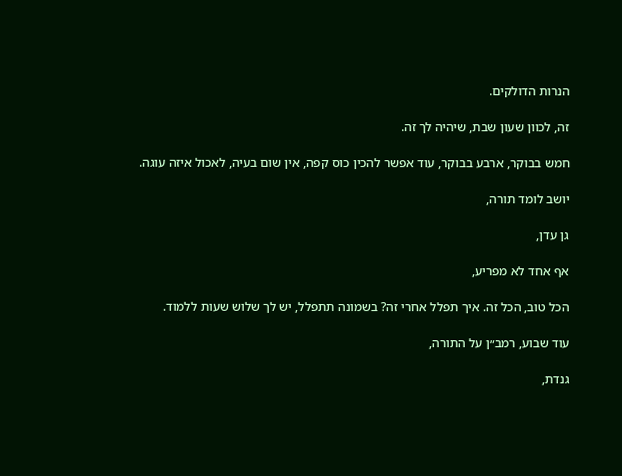הנרות הדולקים.

זה, לכוון שעון שבת, שיהיה לך זה.

חמש בבוקר, ארבע בבוקר, עוד אפשר להכין כוס קפה, אין שום בעיה, לאכול איזה עוגה.

יושב לומד תורה,

גן עדן,

אף אחד לא מפריע,

הכל טוב, הכל זה. איך תפלל אחרי זה? בשמונה תתפלל, יש לך שלוש שעות ללמוד.

עוד שבוע, רמב״ן על התורה,

גנדת,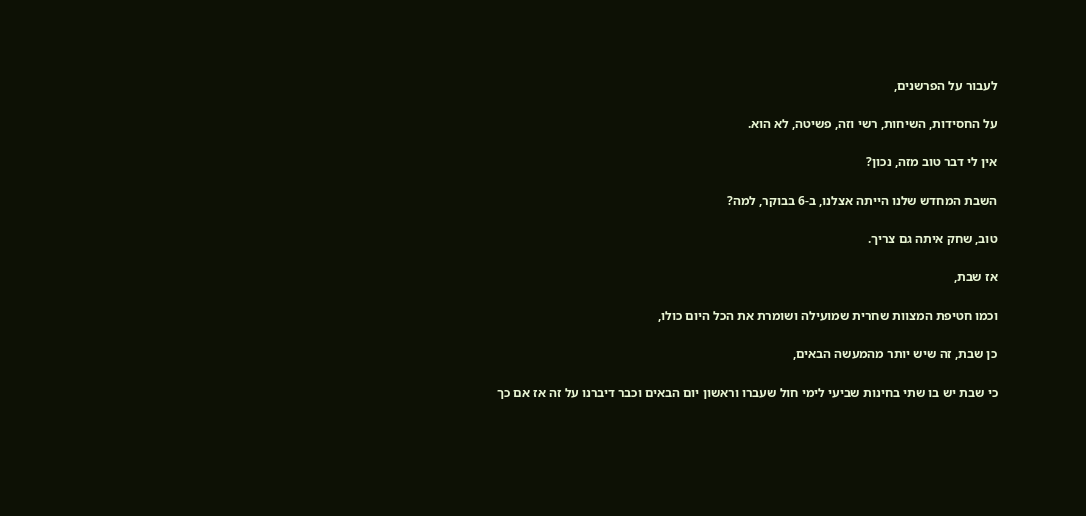לעבור על הפרשנים,

על החסידות, השיחות, רשי וזה, פשיטה, לא הוא.

אין לי דבר טוב מזה, נכון?

השבת המחדש שלנו הייתה אצלנו, ב-6 בבוקר, למה?

טוב, שחק איתה גם צריך.

אז שבת,

וכמו חטיפת המצוות שחרית שמועילה ושומרת את הכל היום כולו,

כן שבת, זה שיש יותר מהמעשה הבאים,

כי שבת יש בו שתי בחינות שביעי לימי חול שעברו וראשון יום הבאים וכבר דיברנו על זה אז אם כך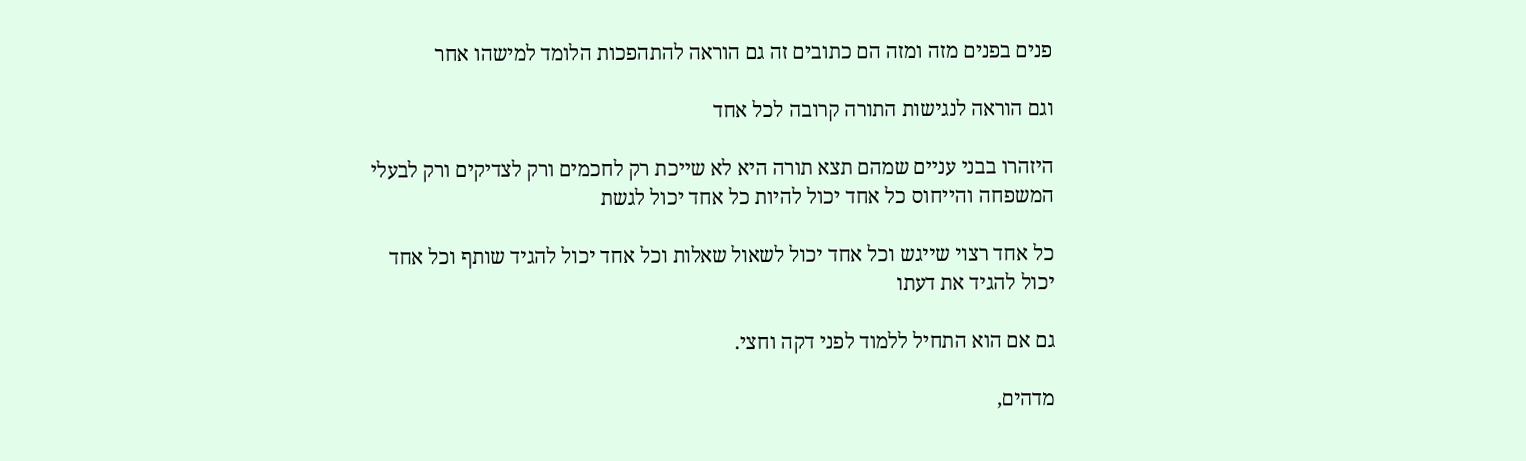פנים בפנים מזה ומזה הם כתובים זה גם הוראה להתהפכות הלומד למישהו אחר

וגם הוראה לנגישות התורה קרובה לכל אחד

היזהרו בבני עניים שמהם תצא תורה היא לא שייכת רק לחכמים ורק לצדיקים ורק לבעלי המשפחה והייחוס כל אחד יכול להיות כל אחד יכול לגשת

כל אחד רצוי שייגש וכל אחד יכול לשאול שאלות וכל אחד יכול להגיד שותף וכל אחד יכול להגיד את דעתו

גם אם הוא התחיל ללמוד לפני דקה וחצי.

מדהים,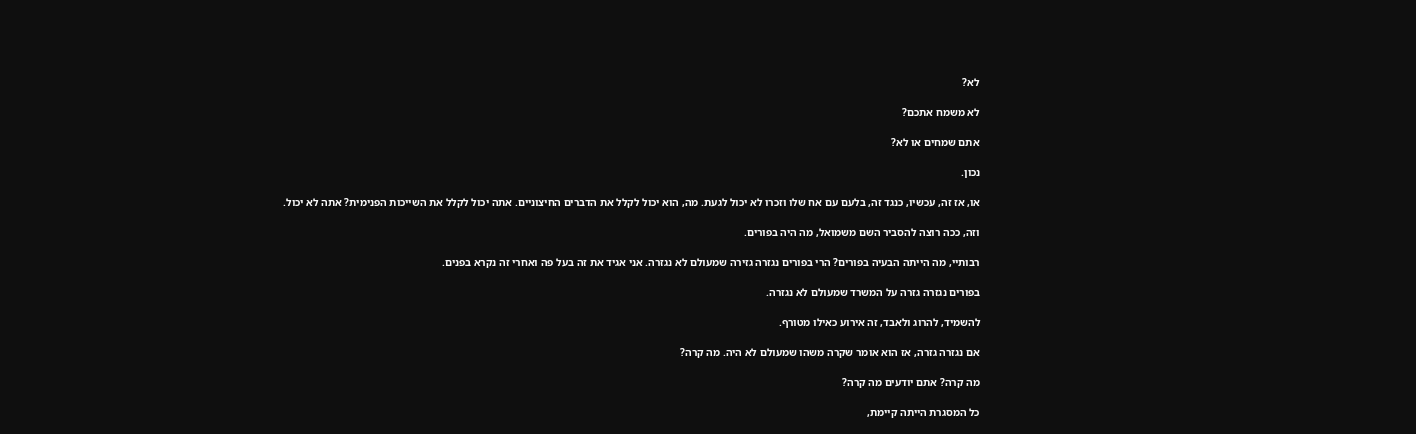לא?

לא משמח אתכם?

אתם שמחים או לא?

נכון.

או, אז זה, עכשיו, כנגד זה, בלעם עם אח שלו וזכרו לא יכול לגעת. מה, הוא יכול לקלל את הדברים החיצוניים. אתה יכול לקלל את השייכות הפנימית? אתה לא יכול.

וזה, ככה רוצה להסביר השם משמואל, מה היה בפורים.

רבותיי, מה הייתה הבעיה בפורים? הרי בפורים נגזרה גזירה שמעולם לא נגזרה. אני אגיד את זה בעל פה ואחרי זה נקרא בפנים.

בפורים נגזרה גזרה על המשרד שמעולם לא נגזרה.

להשמיד, להרוג ולאבד, זה אירוע כאילו מטורף.

אם נגזרה גזרה, אז הוא אומר שקרה משהו שמעולם לא היה. מה קרה?

מה קרה? אתם יודעים מה קרה?

כל המסגרת הייתה קיימת,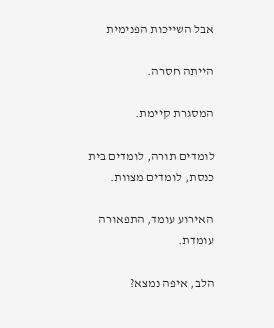אבל השייכות הפנימית

הייתה חסרה.

המסגרת קיימת.

לומדים תורה, לומדים בית כנסת, לומדים מצוות.

האירוע עומד, התפאורה עומדת.

הלב, איפה נמצא?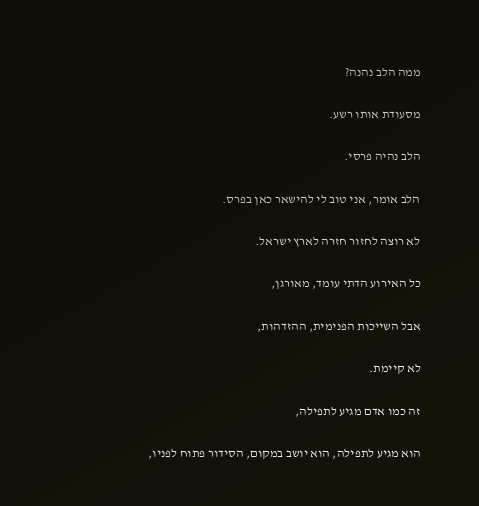ממה הלב נהנה?

מסעודת אותו רשע.

הלב נהיה פרסי.

הלב אומר, אני טוב לי להישאר כאן בפרס.

לא רוצה לחזור חזרה לארץ ישראל.

כל האירוע הדתי עומד, מאורגן,

אבל השייכות הפנימית, ההזדהות,

לא קיימת.

זה כמו אדם מגיע לתפילה,

הוא מגיע לתפילה, הוא יושב במקום, הסידור פתוח לפניו,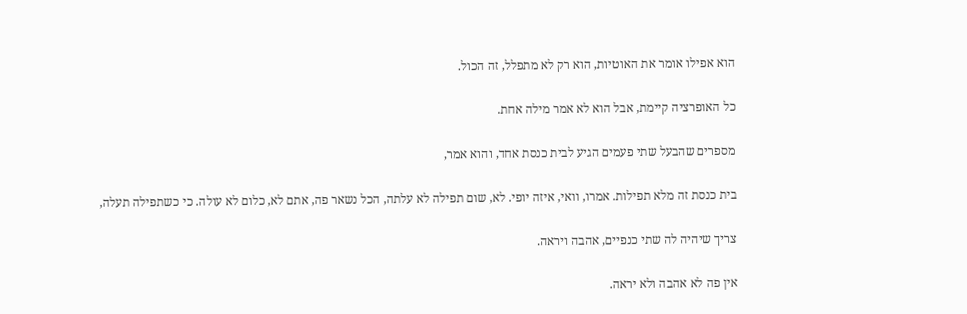הוא אפילו אומר את האוטיות, הוא רק לא מתפלל, זה הכול.

כל האופרציה קיימת, אבל הוא לא אמר מילה אחת.

מספרים שהבעל שתי פעמים הגיע לבית כנסת אחד, והוא אמר,

בית כנסת זה מלא תפילות. אמרו, וואי, איזה יופי. לא, שום תפילה לא עלתה, הכל נשאר פה, אתם לא, כלום לא עולה. כי כשתפילה תעלה,

צריך שיהיה לה שתי כנפיים, אהבה ויראה.

אין פה לא אהבה ולא יראה.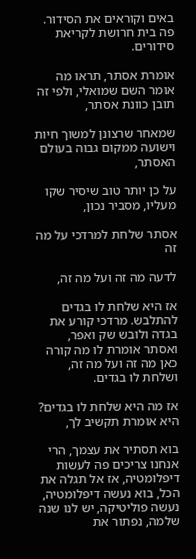באים וקוראים את הסידור. פה בית חרושת לקריאת סידורים.

אומרת אסתר, תראו מה אומר השם שמואלי, ולפי זה תובן כוונת אסתר,

שמאחר שרצונן למשוך חיות וישועה ממקום גבוה בעולם האסתר,

על כן יותר טוב שיסיר שקו מעליו, מסביר נכון,

אסתר שלחת למרדכי על מה זה

לדעה מה זה ועל מה זה,

אז היא שלחת לו בגדים להתלבש. מרדכי קורע את בגדה ולובש שק ואפר, ואסתר אומרת לו מה קורה כאן מה זה ועל מה זה, ושלחת לו בגדים.

אז מה היא שלחת לו בגדים? היא אומרת תקשיב לך,

בוא תסתיר את עצמך, הרי אנחנו צריכים פה לעשות דיפלומטיה, אז אל תגלה את הכל, בוא נעשה דיפלומטיה, נעשה פוליטיקה, יש לנו שנה שלמה, נפתור את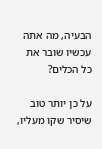הבעיה, מה אתה עכשיו שובר את כל הכלים?

על כן יותר טוב שיסיר שקו מעליו,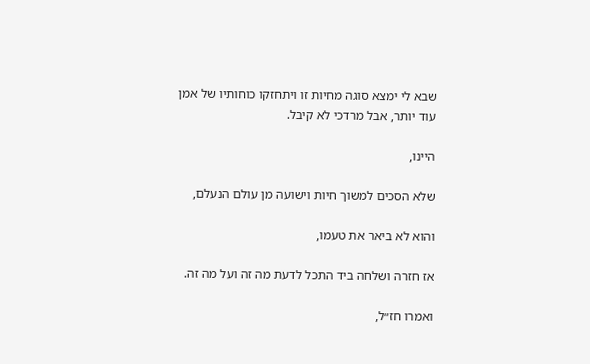שבא לי ימצא סוגה מחיות זו ויתחזקו כוחותיו של אמן עוד יותר, אבל מרדכי לא קיבל.

היינו,

שלא הסכים למשוך חיות וישועה מן עולם הנעלם,

והוא לא ביאר את טעמו,

אז חזרה ושלחה ביד התכל לדעת מה זה ועל מה זה.

ואמרו חז״ל,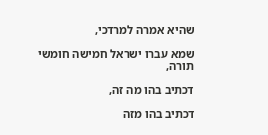שהיא אמרה למרדכי,

שמא עברו ישראל חמישה חומשי תורה,

דכתיב בהו מה זה,

דכתיב בהו מזה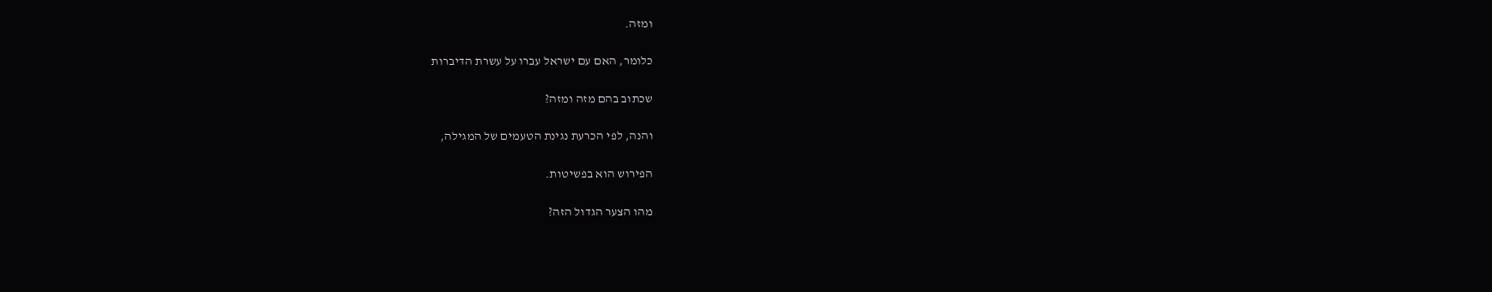ומזה.

כלומר, האם עם ישראל עברו על עשרת הדיברות

שכתוב בהם מזה ומזה?

והנה, לפי הכרעת נגינת הטעמים של המגילה,

הפירוש הוא בפשיטות.

מהו הצער הגדול הזה?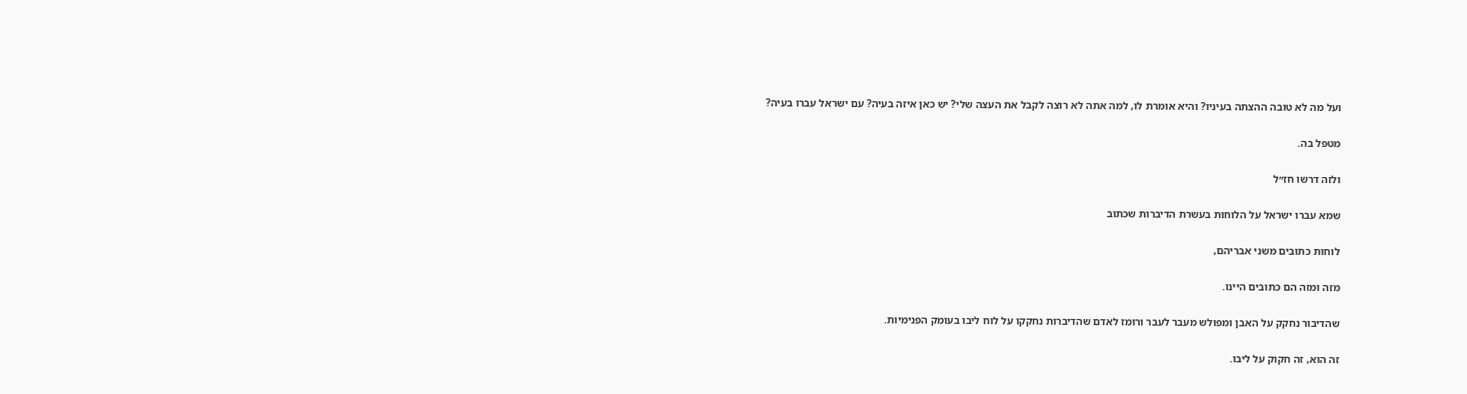ועל מה לא טובה ההצתה בעיניו? והיא אומרת לו, למה אתה לא רוצה לקבל את העצה שלי? יש כאן איזה בעיה? עם ישראל עברו בעיה?

מטפל בה.

ולזה דרשו חז״ל

שמא עברו ישראל על הלוחות בעשרת הדיברות שכתוב

לוחות כתובים משני אבריהם,

מזה ומזה הם כתובים היינו.

שהדיבור נחקק על האבן ומפולש מעבר לעבר ורומז לאדם שהדיברות נחקקו על לוח ליבו בעומק הפנימיות.

זה הוא, זה חקוק על ליבו.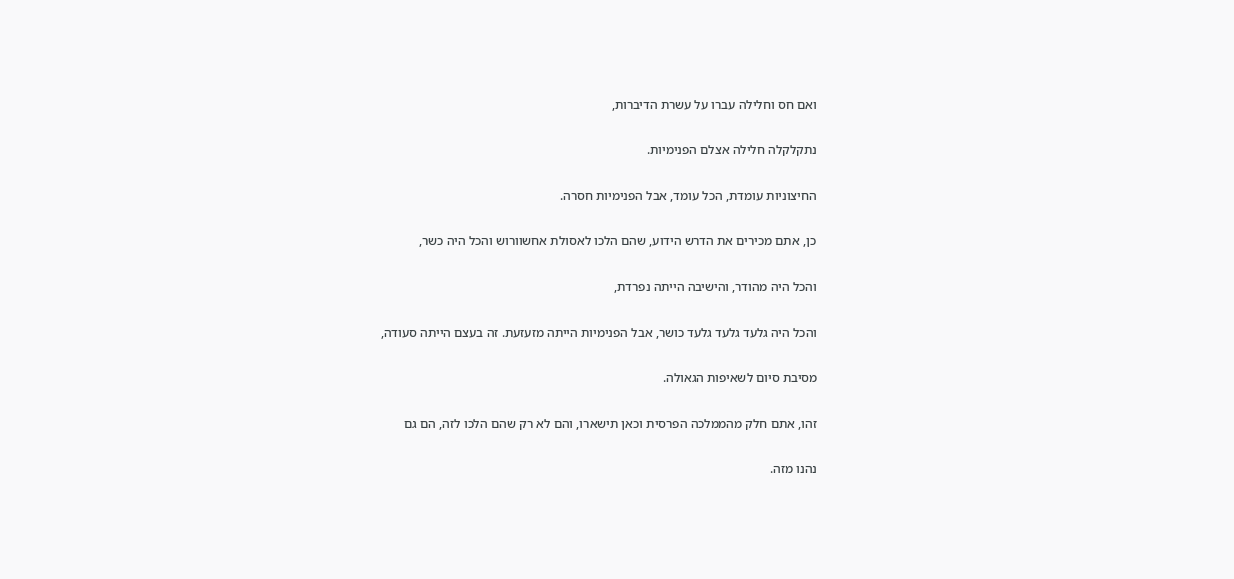ואם חס וחלילה עברו על עשרת הדיברות,

נתקלקלה חלילה אצלם הפנימיות.

החיצוניות עומדת, הכל עומד, אבל הפנימיות חסרה.

כן, אתם מכירים את הדרש הידוע, שהם הלכו לאסולת אחשוורוש והכל היה כשר,

והכל היה מהודר, והישיבה הייתה נפרדת,

והכל היה גלעד גלעד גלעד כושר, אבל הפנימיות הייתה מזעזעת. זה בעצם הייתה סעודה,

מסיבת סיום לשאיפות הגאולה.

זהו, אתם חלק מהממלכה הפרסית וכאן תישארו, והם לא רק שהם הלכו לזה, הם גם

נהנו מזה.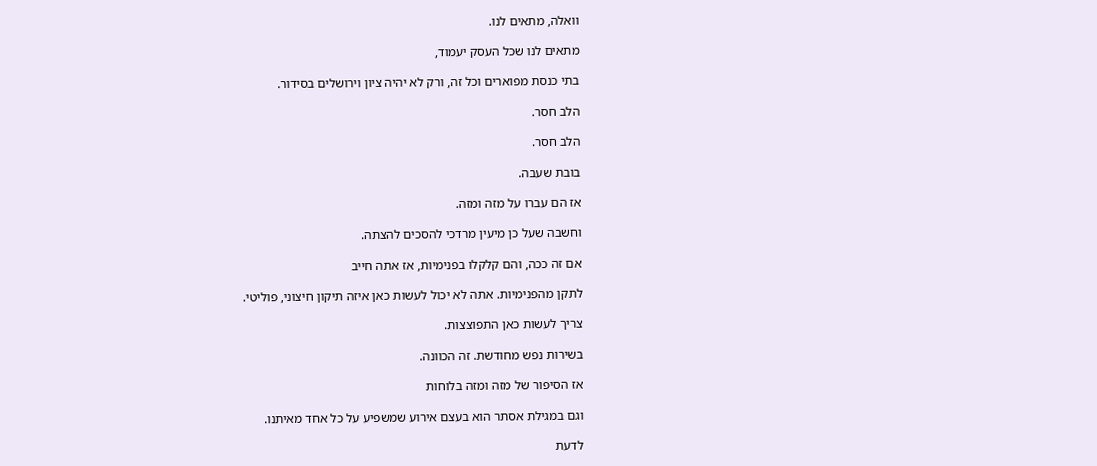וואלה, מתאים לנו.

מתאים לנו שכל העסק יעמוד,

בתי כנסת מפוארים וכל זה, ורק לא יהיה ציון וירושלים בסידור.

הלב חסר.

הלב חסר.

בובת שעבה.

אז הם עברו על מזה ומזה.

וחשבה שעל כן מיעין מרדכי להסכים להצתה.

אם זה ככה, והם קלקלו בפנימיות, אז אתה חייב

לתקן מהפנימיות. אתה לא יכול לעשות כאן איזה תיקון חיצוני, פוליטי.

צריך לעשות כאן התפוצצות.

בשירות נפש מחודשת. זה הכוונה.

אז הסיפור של מזה ומזה בלוחות

וגם במגילת אסתר הוא בעצם אירוע שמשפיע על כל אחד מאיתנו.

לדעת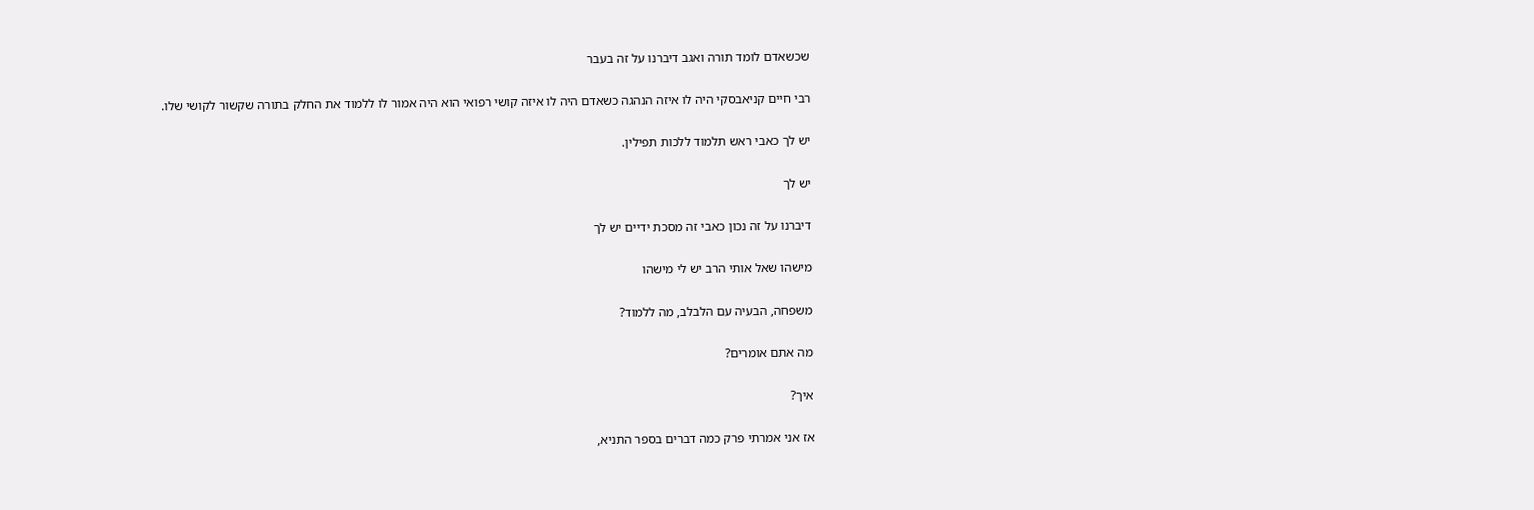שכשאדם לומד תורה ואגב דיברנו על זה בעבר

רבי חיים קניאבסקי היה לו איזה הנהגה כשאדם היה לו איזה קושי רפואי הוא היה אמור לו ללמוד את החלק בתורה שקשור לקושי שלו.

יש לך כאבי ראש תלמוד ללכות תפילין.

יש לך

דיברנו על זה נכון כאבי זה מסכת ידיים יש לך

מישהו שאל אותי הרב יש לי מישהו

משפחה, הבעיה עם הלבלב, מה ללמוד?

מה אתם אומרים?

איך?

אז אני אמרתי פרק כמה דברים בספר התניא,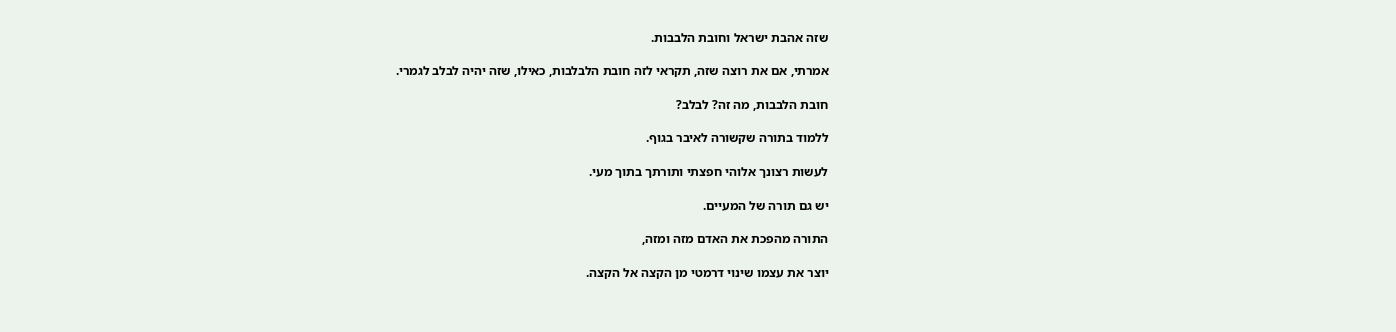שזה אהבת ישראל וחובת הלבבות.

אמרתי, אם את רוצה שזה, תקראי לזה חובת הלבלבות, כאילו, שזה יהיה לבלב לגמרי.

חובת הלבבות, מה זה? לבלב?

ללמוד בתורה שקשורה לאיבר בגוף.

לעשות רצונך אלוהי חפצתי ותורתך בתוך מעי.

יש גם תורה של המעיים.

התורה מהפכת את האדם מזה ומזה,

יוצר את עצמו שינוי דרמטי מן הקצה אל הקצה.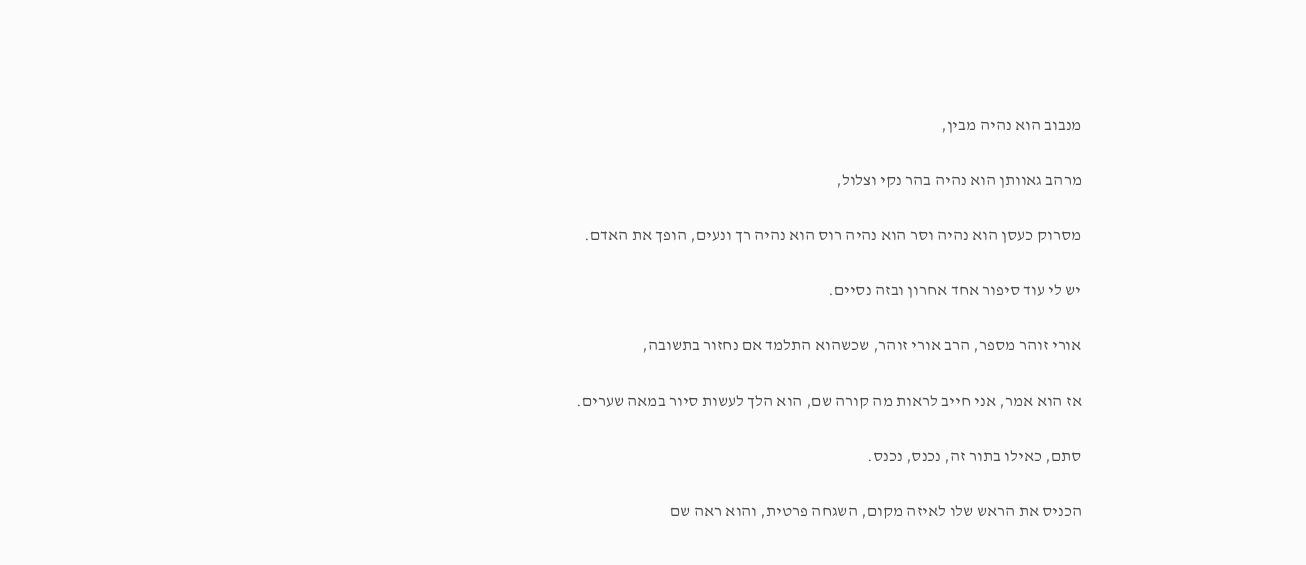מנבוב הוא נהיה מבין,

מרהב גאוותן הוא נהיה בהר נקי וצלול,

מסרוק כעסן הוא נהיה וסר הוא נהיה רוס הוא נהיה רך ונעים, הופך את האדם.

יש לי עוד סיפור אחד אחרון ובזה נסיים.

אורי זוהר מספר, הרב אורי זוהר, שכשהוא התלמד אם נחזור בתשובה,

אז הוא אמר, אני חייב לראות מה קורה שם, הוא הלך לעשות סיור במאה שערים.

סתם, כאילו בתור זה, נכנס, נכנס.

הכניס את הראש שלו לאיזה מקום, השגחה פרטית, והוא ראה שם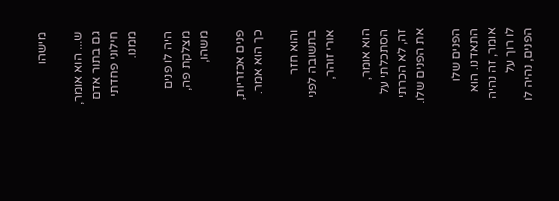מישהו

ש... הוא אומר, גם בתור אדם חילוני פחדתי ממנו.

היה לו פנים מצלקת פה, משהו,

פנים אכזריות, כך הוא אמר.

והוא חזר בתשובה לפני אורי זוהר,

הוא אומר, הסתכלתי על זה, לא הכרתי את הפנים שלו.

הפנים שלו התאדנו. הוא אומר, זה נהיה לו רוך על הפנים, נהיה לו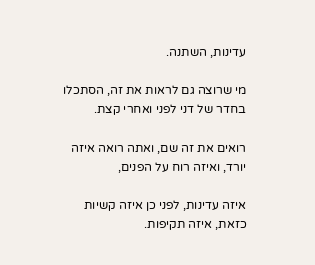עדינות, השתנה.

מי שרוצה גם לראות את זה, הסתכלו בחדר של דני לפני ואחרי קצת.

רואים את זה שם, ואתה רואה איזה יורד, ואיזה רוח על הפנים,

איזה עדינות, לפני כן איזה קשיות כזאת, איזה תקיפות.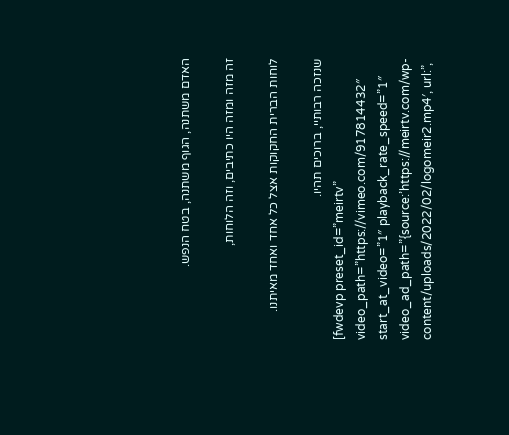האדם משתנה, הגוף משתנה, בטח הנפש.

זה מזה ומזה היו כתיבים, וזה הלוחות,

לוחות הברית החקוקות אצל כל אחד ואחד מאיתנו.

שנזכה רבותיי, ברוכים תהיו.
[fwdevp preset_id=”meirtv” video_path=”https://vimeo.com/917814432″ start_at_video=”1″ playback_rate_speed=”1″ video_ad_path=”{source:’https://meirtv.com/wp-content/uploads/2022/02/logomeir2.mp4′, url:”,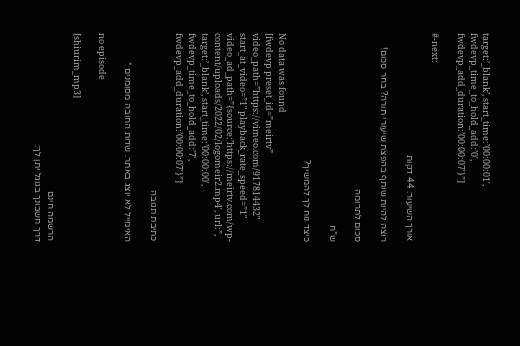target:’_blank’, start_time:’00:00:01′, fwdevp_time_to_hold_add:’0′, fwdevp_add_duration:’00:00:07′}”]

#-next:

אורך השיעור: 44 דקות

רוצה להיות שותף בהפצת שיעורי תורה? בחר סכום!

סכום לתרומה

ש”ח

כיצד נוח לך להמשיך?

No data was found
[fwdevp preset_id=”meirtv” video_path=”https://vimeo.com/917814432″ start_at_video=”1″ playback_rate_speed=”1″ video_ad_path=”{source:’https://meirtv.com/wp-content/uploads/2022/02/logomeir2.mp4′, url:”, target:’_blank’, start_time:’00:00:00′, fwdevp_time_to_hold_add:’7′, fwdevp_add_duration:’00:00:07′}”]

כתיבת תגובה

האימייל לא יוצג באתר. שדות החובה מסומנים *

no episode

[shiurim_mp3]

הרשמה חינם
דרך חשבונך בגוגל יתן לך: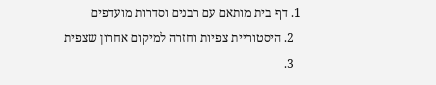1. דף בית מותאם עם רבנים וסדרות מועדפים
  2. היסטוריית צפיות וחזרה למיקום אחרון שצפית
  3.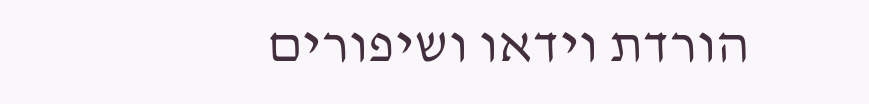הורדת וידאו ושיפורים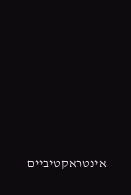אינטראקטיביים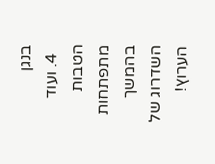בנגן
  4. ועוד הטבות מתפתחות בהמשך השדרוג של הערוץ!